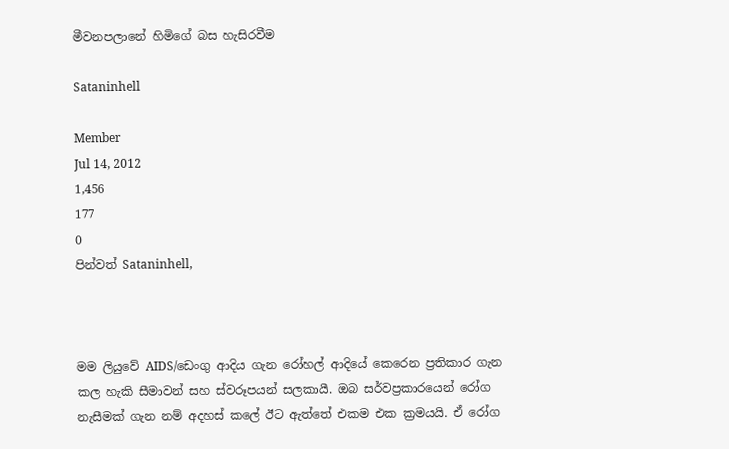මීවනපලානේ හිමිගේ බස හැසිරවීම

Sataninhell

Member
Jul 14, 2012
1,456
177
0
පින්වත් Sataninhell,



මම ලියුවේ AIDS/ඩෙංගු ආදිය ගැන රෝහල් ආදියේ කෙරෙන ප්‍රතිකාර ගැන කල හැකි සීමාවන් සහ ස්වරූපයන් සලකායී. ඔබ සර්වප්‍රකාරයෙන් රෝග නැසීමක් ගැන නම් අදහස් කලේ ඊට ඇත්තේ එකම එක ක්‍රමයයි. ඒ රෝග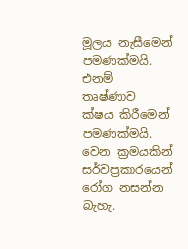මූලය නැසීමෙන් පමණක්මයි. එනම් තෘෂ්ණාව ක්ෂය කිරීමෙන් පමණක්මයි. වෙන ක්‍රමයකින් සර්වප්‍රකාරයෙන් රෝග නසන්න බැහැ.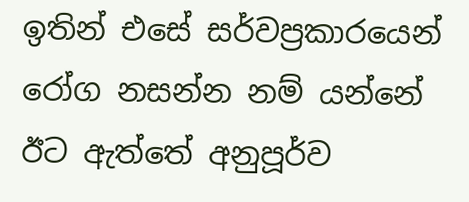ඉතින් එසේ සර්වප්‍රකාරයෙන් රෝග නසන්න නම් යන්නේ ඊට ඇත්තේ අනුපූර්ව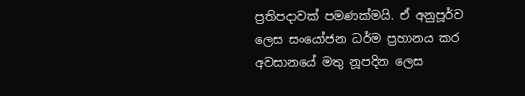ප්‍රතිපදාවක් පමණක්මයි. ඒ අනුපූර්ව ලෙස සංයෝජන ධර්ම ප්‍රහානය කර අවසානයේ මතු නූපදින ලෙස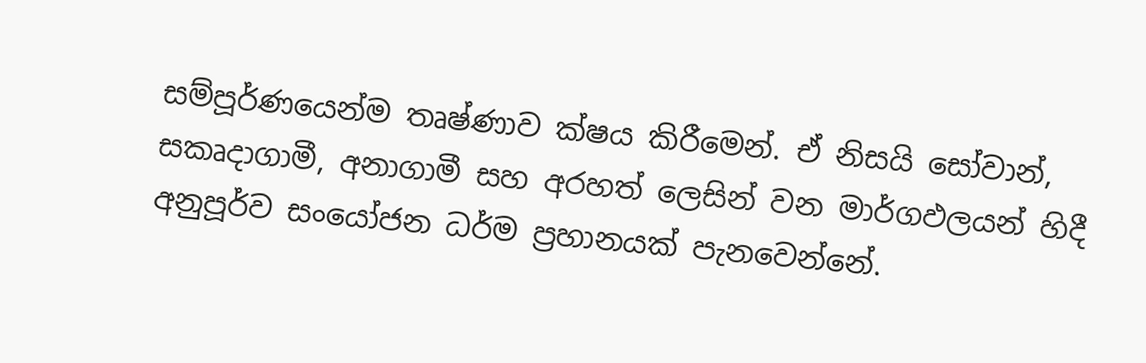සම්පූර්ණයෙන්ම තෘෂ්ණාව ක්ෂය කිරීමෙන්. ඒ නිසයි සෝවාන්, සකෘදාගාමී, අනාගාමී සහ අරහත් ලෙසින් වන මාර්ගඵලයන් හිදී අනුපූර්ව සංයෝජන ධර්ම ප්‍රහානයක් පැනවෙන්නේ.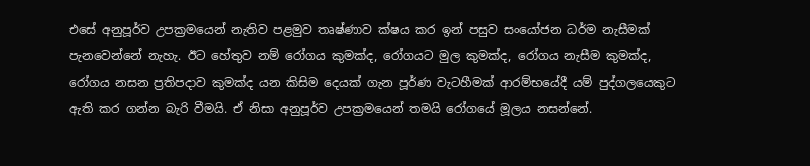එසේ අනුපූර්ව උපක්‍රමයෙන් නැතිව පළමුව තෘෂ්ණාව ක්ෂය කර ඉන් පසුව සංයෝජන ධර්ම නැසීමක් පැනවෙන්නේ නැහැ. ඊට හේතුව නම් රෝගය කුමක්ද, රෝගයට මුල කුමක්ද, රෝගය නැසීම කුමක්ද, රෝගය නසන ප්‍රතිපදාව කුමක්ද යන කිසිම දෙයක් ගැන පූර්ණ වැටහීමක් ආරම්භයේදී යම් පුද්ගලයෙකුට ඇති කර ගන්න බැරි වීමයි. ඒ නිසා අනුපූර්ව උපක්‍රමයෙන් තමයි රෝගයේ මූලය නසන්නේ.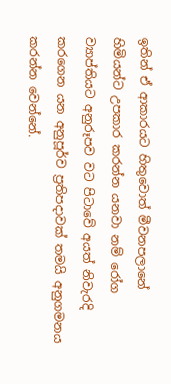ඉතින් ඒ ආකාරයට හිතුවොත් මීවනපලානේ හිමියන්ට උපකාර කරන්න යනවා නම් රෝග ව්‍යාප්තියට අනුරූපව වට පිටාවේ අයත් නිවැරදි කරගෙන යන අනුපූර්ව ප්‍රතිපදාවක් තමයි අනුගමනය කරන්න වෙන්නේ.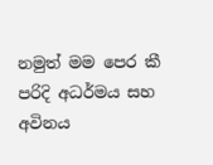නමුත් මම පෙර කී පරිදි අධර්මය සහ අවිනය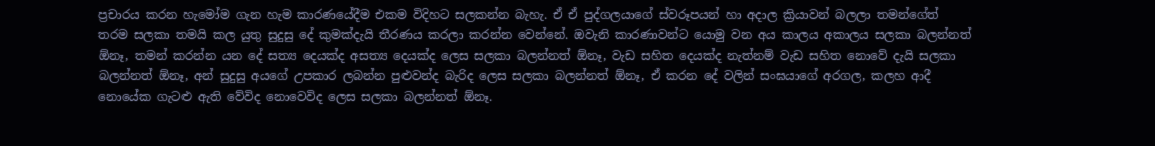ප්‍රචාරය කරන හැමෝම ගැන හැම කාරණයේදීම එකම විදිහට සලකන්න බැහැ. ඒ ඒ පුද්ගලයාගේ ස්වරූපයන් හා අදාල ක්‍රියාවන් බලලා තමන්ගේත් තරම සලකා තමයි කල යුතු සුදුසු දේ කුමක්දැයි තීරණය කරලා කරන්න වෙන්නේ. ඔවැනි කාරණාවන්ට යොමු වන අය කාලය අකාලය සලකා බලන්නත් ඕනෑ, තමන් කරන්න යන දේ සත්‍ය දෙයක්ද අසත්‍ය දෙයක්ද ලෙස සලකා බලන්නත් ඕනෑ, වැඩ සහිත දෙයක්ද නැත්නම් වැඩ සහිත නොවේ දැයි සලකා බලන්නත් ඕනෑ, අන් සුදුසු අයගේ උපකාර ලබන්න පුළුවන්ද බැරිද ලෙස සලකා බලන්නත් ඕනෑ, ඒ කරන දේ වලින් සංඝයාගේ අරගල, කලහ ආදී නොයේක ගැටළු ඇති වේවිද නොවෙවිද ලෙස සලකා බලන්නත් ඕනෑ.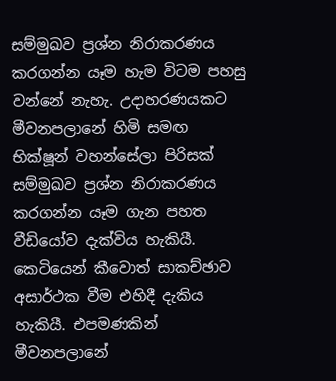සම්මුඛව ප්‍රශ්න නිරාකරණය කරගන්න යෑම හැම විටම පහසු වන්නේ නැහැ. උදාහරණයකට මීවනපලානේ හිමි සමඟ භික්ෂූන් වහන්සේලා පිරිසක් සම්මුඛව ප්‍රශ්න නිරාකරණය කරගන්න යෑම ගැන පහත වීඩියෝව දැක්විය හැකියී. කෙටියෙන් කීවොත් සාකච්ඡාව අසාර්ථක වීම එහිදී දැකිය හැකියී. එපමණකින් මීවනපලානේ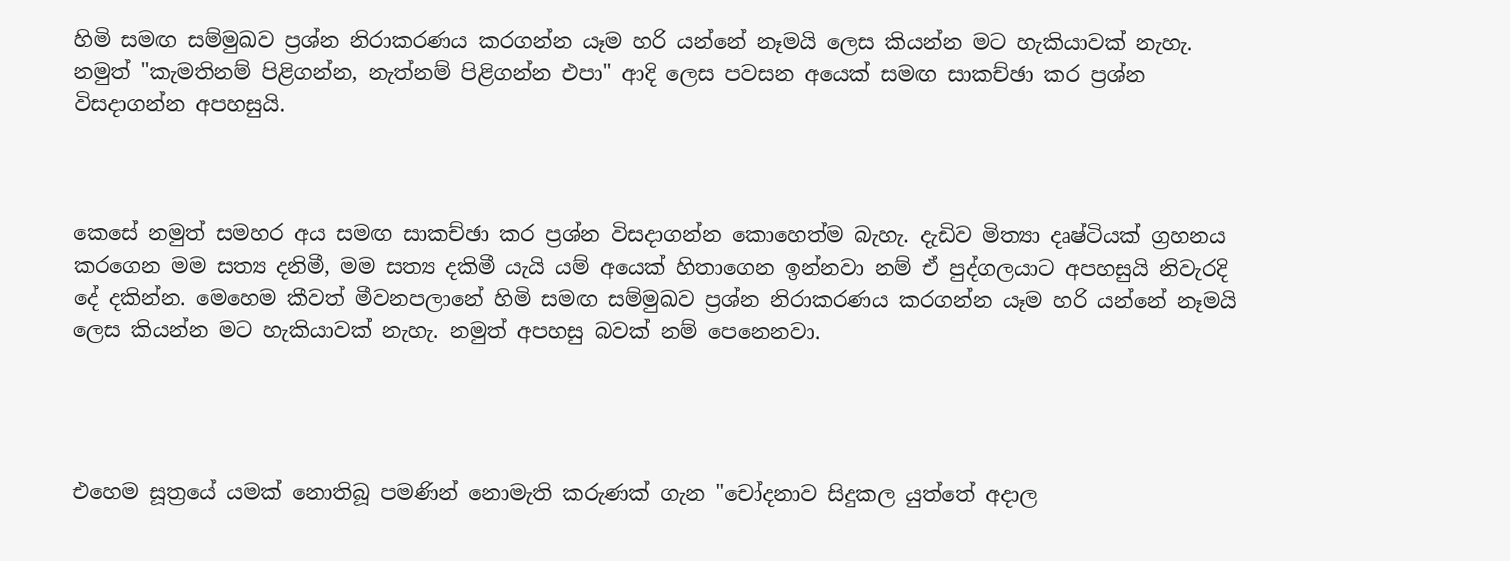හිමි සමඟ සම්මුඛව ප්‍රශ්න නිරාකරණය කරගන්න යෑම හරි යන්නේ නෑමයි ලෙස කියන්න මට හැකියාවක් නැහැ. නමුත් "කැමතිනම් පිළිගන්න, නැත්නම් පිළිගන්න එපා" ආදි ලෙස පවසන අයෙක් සමඟ සාකච්ඡා කර ප්‍රශ්න විසදාගන්න අපහසුයි.



කෙසේ නමුත් සමහර අය සමඟ සාකච්ඡා කර ප්‍රශ්න විසදාගන්න කොහෙත්ම බැහැ. දැඩිව මිත්‍යා දෘෂ්ටියක් ග්‍රහනය කරගෙන මම සත්‍ය දනිමී, මම සත්‍ය දකිමී යැයි යම් අයෙක් හිතාගෙන ඉන්නවා නම් ඒ පුද්ගලයාට අපහසුයි නිවැරදි දේ දකින්න. මෙහෙම කීවත් මීවනපලානේ හිමි සමඟ සම්මුඛව ප්‍රශ්න නිරාකරණය කරගන්න යෑම හරි යන්නේ නෑමයි ලෙස කියන්න මට හැකියාවක් නැහැ. නමුත් අපහසු බවක් නම් පෙනෙනවා.




එහෙම සූත්‍රයේ යමක් නොතිබූ පමණින් නොමැති කරුණක් ගැන "චෝදනාව සිදුකල යුත්තේ අදාල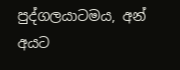පුද්ගලයාටමය, අන් අයට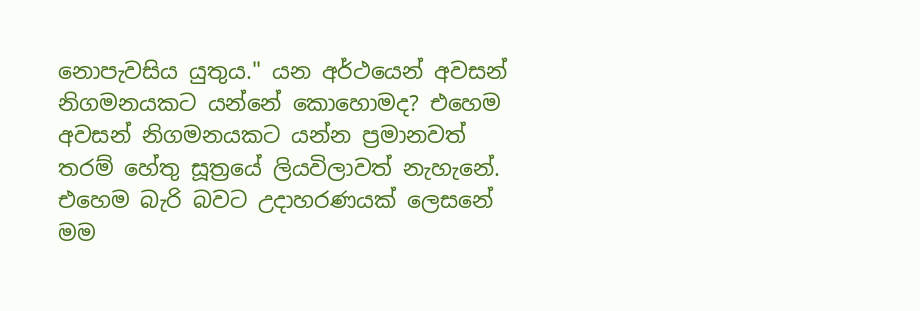නොපැවසිය යුතුය." යන අර්ථයෙන් අවසන් නිගමනයකට යන්නේ කොහොමද? එහෙම අවසන් නිගමනයකට යන්න ප්‍රමානවත් තරම් හේතු සූත්‍රයේ ලියවිලාවත් නැහැනේ. එහෙම බැරි බවට උදාහරණයක් ලෙසනේ මම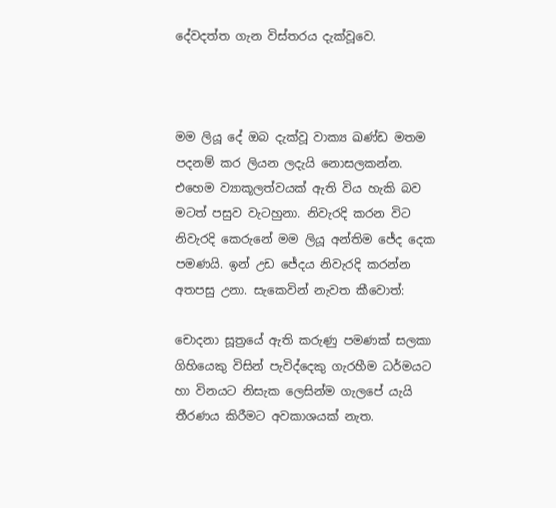දේවදත්ත ගැන විස්තරය දැක්වූවෙ.



මම ලියූ දේ ඔබ දැක්වූ වාක්‍ය ඛණ්ඩ මතම පදනම් කර ලියන ලදැයි නොසලකන්න. එහෙම ව්‍යාකූලත්වයක් ඇති විය හැකි බව මටත් පසුව වැටහුනා. නිවැරදි කරන විට නිවැරදි කෙරුනේ මම ලියූ අන්තිම ජේද දෙක පමණයි. ඉන් උඩ ජේදය නිවැරදි කරන්න අතපසු උනා. සැකෙවින් නැවත කීවොත්:

චොදනා සූත්‍රයේ ඇති කරුණු පමණක් සලකා ගිහියෙකු විසින් පැවිද්දෙකු ගැරහීම ධර්මයට හා විනයට නිසැක ලෙසින්ම ගැලපේ යැයි තීරණය කිරීමට අවකාශයක් නැත.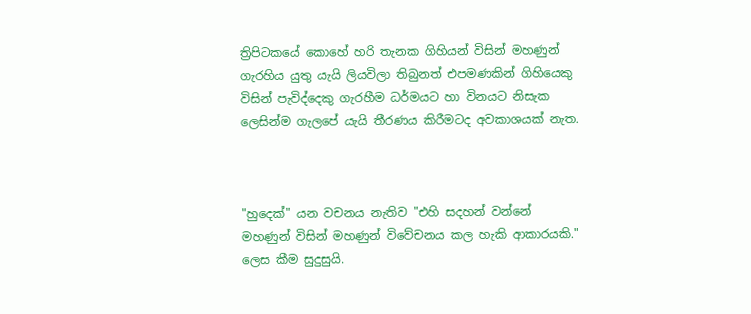ත්‍රිපිටකයේ කොහේ හරි තැනක ගිහියන් විසින් මහණුන් ගැරහිය යුතු යැයි ලියවිලා තිබුනත් එපමණකින් ගිහියෙකු විසින් පැවිද්දෙකු ගැරහීම ධර්මයට හා විනයට නිසැක ලෙසින්ම ගැලපේ යැයි තීරණය කිරීමටද අවකාශයක් නැත.



"හුදෙක්" යන වචනය නැතිව "එහි සදහන් වන්නේ මහණුන් විසින් මහණුන් විවේචනය කල හැකි ආකාරයකි." ලෙස කීම සුදුසුයි.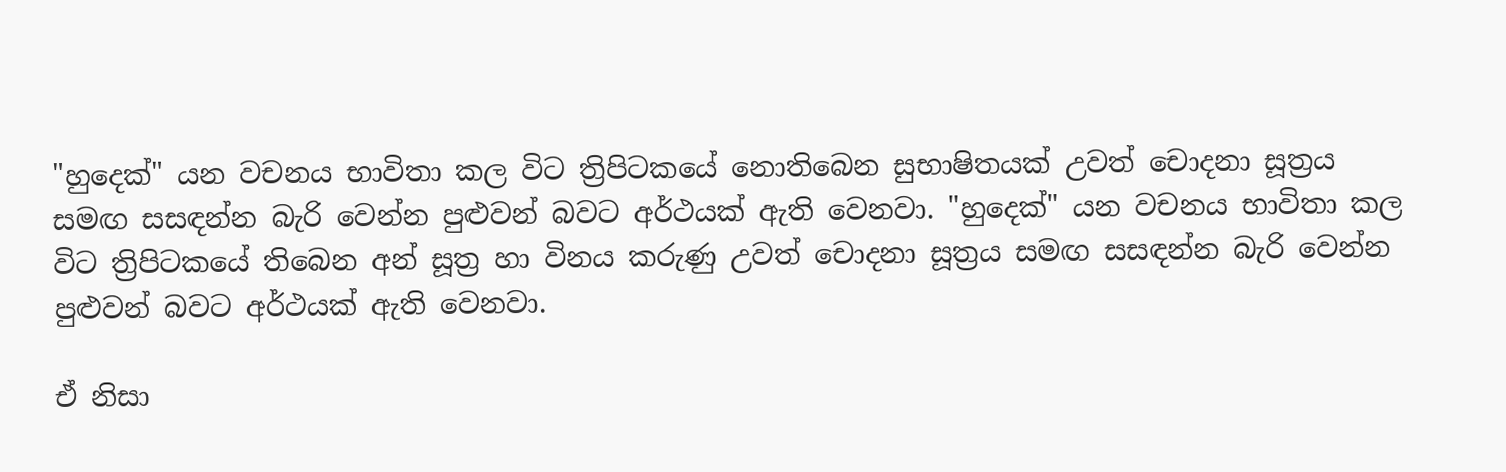"හුදෙක්" යන වචනය භාවිතා කල විට ත්‍රිපිටකයේ නොතිබෙන සුභාෂිතයක් උවත් චොදනා සූත්‍රය සමඟ සසඳන්න බැරි වෙන්න පුළුවන් බවට අර්ථයක් ඇති වෙනවා. "හුදෙක්" යන වචනය භාවිතා කල විට ත්‍රිපිටකයේ තිබෙන අන් සූත්‍ර හා විනය කරුණු උවත් චොදනා සූත්‍රය සමඟ සසඳන්න බැරි වෙන්න පුළුවන් බවට අර්ථයක් ඇති වෙනවා.

ඒ නිසා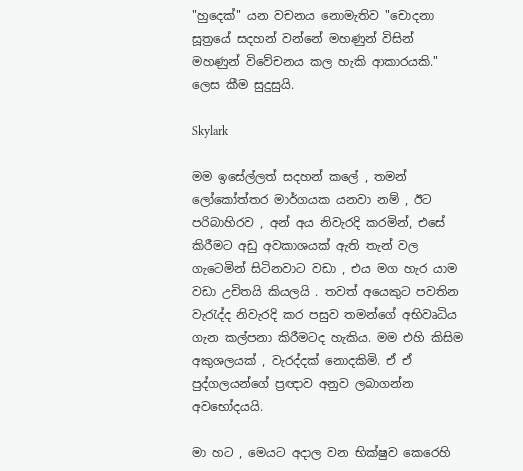"හුදෙක්" යන වචනය නොමැතිව "චොදනා සූත්‍රයේ සදහන් වන්නේ මහණුන් විසින් මහණුන් විවේචනය කල හැකි ආකාරයකි." ලෙස කීම සුදුසුයි.

Skylark

මම ඉසේල්ලත් සදහන් කලේ , තමන් ලෝකෝත්තර මාර්ගයක යනවා නම් , ඊට පරිබාහිරව , අන් අය නිවැරදි කරමින්, එසේ කිරීමට අඩු අවකාශයක් ඇති තැන් වල ගැටෙමින් සිටිනවාට වඩා , එය මග හැර යාම වඩා උචිතයි කියලයි . තවත් අයෙකුට පවතින වැරැද්ද නිවැරදි කර පසුව තමන්ගේ අභිවෘධිය ගැන කල්පනා කිරීමටද හැකිය. මම එහි කිසිම අකුශලයක් , වැරද්දක් නොදකිමි. ඒ ඒ පුද්ගලයන්ගේ ප්‍රඥාව අනුව ලබාගන්න අවභෝදයයි.

මා හට , මෙයට අදාල වන භික්ෂුව කෙරෙහි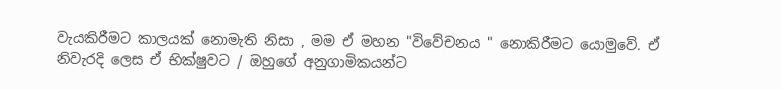වැයකිරීමට කාලයක් නොමැති නිසා , මම ඒ මහන "විවේචනය " නොකිරීමට යොමුවේ. ඒ නිවැරදි ලෙස ඒ භික්ෂුවට / ඔහුගේ අනුගාමිකයන්ට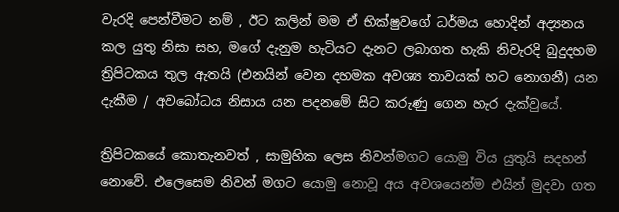වැරදි පෙන්වීමට නම් , ඊට කලින් මම ඒ භික්ෂුවගේ ධර්මය හොදින් අද්‍යනය කල යුතු නිසා සහ, මගේ දැනුම හැටියට දැනට ලබාගත හැකි නිවැරදි බුදුදහම ත්‍රිපිටකය තුල ඇතයි (එනයින් වෙන දහමක අවශ්‍ය තාවයක් හට නොගනී) යන දැකීම / අවබෝධය නිසාය යන පදනමේ සිට කරුණු ගෙන හැර දැක්වුයේ.

ත්‍රිපිටකයේ කොතැනවත් , සාමුහික ලෙස නිවන්මගට යොමු විය යුතුයි සදහන් නොවේ. එලෙසෙම නිවන් මගට යොමු නොවූ අය අවශයෙන්ම එයින් මුදවා ගත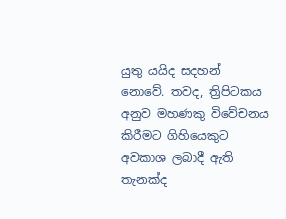යුතු යයිද සදහන් නොවේ. තවද, ත්‍රිපිටකය අනුව මහණකු විවේචනය කිරීමට ගිහියෙකුට අවකාශ ලබාදී ඇති තැනක්ද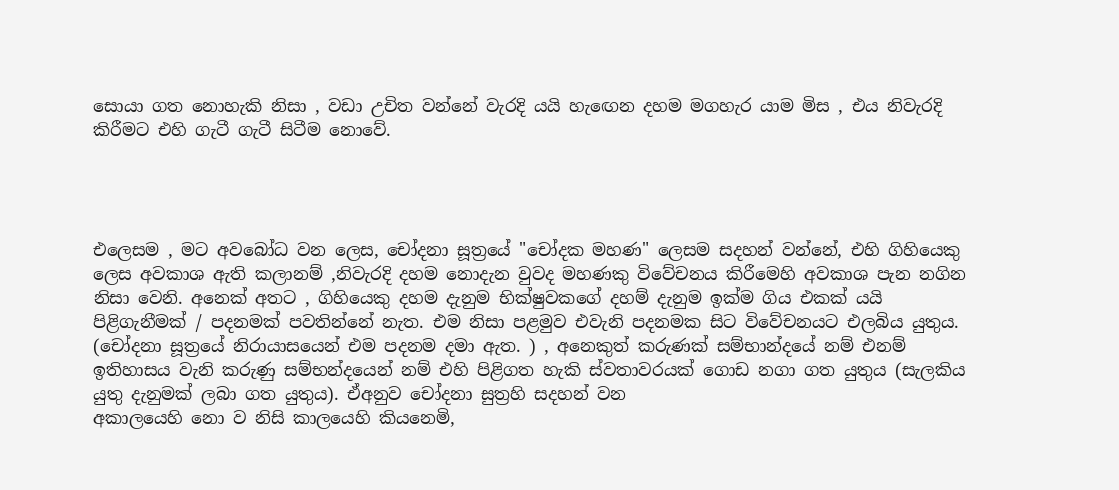සොයා ගත නොහැකි නිසා , වඩා උචිත වන්නේ වැරදි යයි හැඟෙන දහම මගහැර යාම මිස , එය නිවැරදි කිරීමට එහි ගැටී ගැටී සිටීම නොවේ.




එලෙසම , මට අවබෝධ වන ලෙස, චෝදනා සූත්‍රයේ "චෝදක මහණ" ලෙසම සදහන් වන්නේ, එහි ගිහියෙකු ලෙස අවකාශ ඇති කලානම් ,නිවැරදි දහම නොදැන වුවද මහණකු විවේචනය කිරීමෙහි අවකාශ පැන නගින නිසා වෙනි. අනෙක් අතට , ගිහියෙකු දහම දැනුම භික්ෂුවකගේ දහම් දැනුම ඉක්ම ගිය එකක් යයි පිළිගැනීමක් / පදනමක් පවතින්නේ නැත. එම නිසා පළමුව එවැනි පදනමක සිට විවේචනයට එලබිය යුතුය. (චෝදනා සූත්‍රයේ නිරායාසයෙන් එම පදනම දමා ඇත. ) , අනෙකුත් කරුණක් සම්භාන්දයේ නම් එනම් ඉතිහාසය වැනි කරුණු සම්භන්දයෙන් නම් එහි පිළිගත හැකි ස්වතාවරයක් ගොඩ නගා ගත යුතුය (සැලකිය යුතු දැනුමක් ලබා ගත යුතුය). ඒඅනුව චෝදනා සුත්‍රහි සදහන් වන
අකාලයෙහි නො ව නිසි කාලයෙහි කියනෙමි,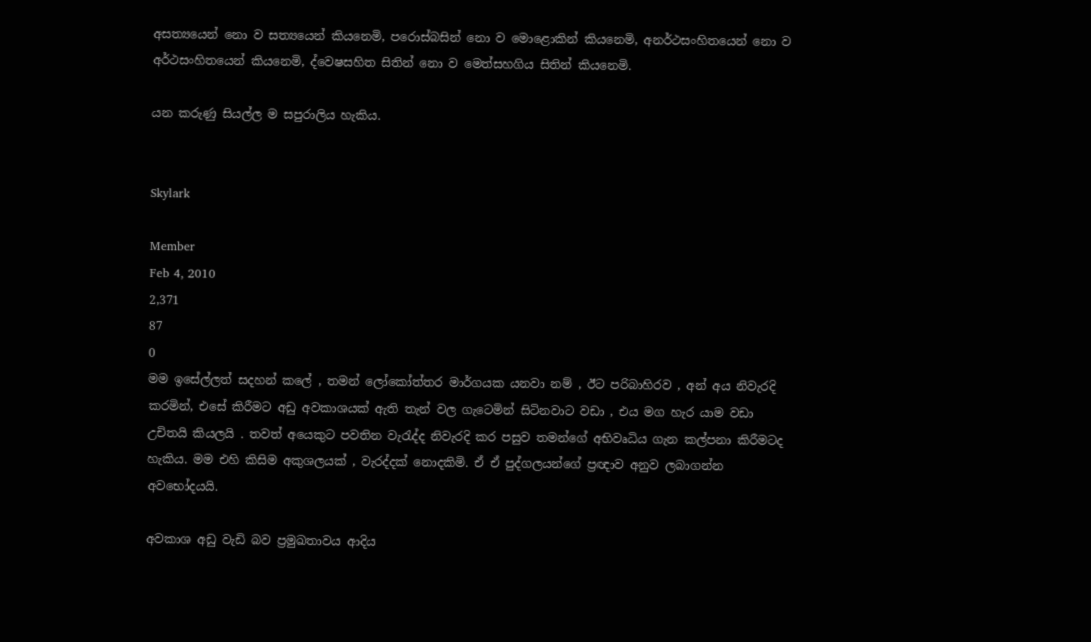අසත්‍යයෙන් නො ව සත්‍යයෙන් කියනෙමි, පරොස්බසින් නො ව මොළොකින් කියනෙමි, අනර්ථසංහිතයෙන් නො ව අර්ථසංහිතයෙන් කියනෙමි, ද්වෙෂසහිත සිතින් නො ව මෙත්සහගිය සිතින් කියනෙමි.

යන කරුණු සියල්ල ම සපුරාලිය හැකිය.


Skylark

Member
Feb 4, 2010
2,371
87
0
මම ඉසේල්ලත් සදහන් කලේ , තමන් ලෝකෝත්තර මාර්ගයක යනවා නම් , ඊට පරිබාහිරව , අන් අය නිවැරදි කරමින්, එසේ කිරීමට අඩු අවකාශයක් ඇති තැන් වල ගැටෙමින් සිටිනවාට වඩා , එය මග හැර යාම වඩා උචිතයි කියලයි . තවත් අයෙකුට පවතින වැරැද්ද නිවැරදි කර පසුව තමන්ගේ අභිවෘධිය ගැන කල්පනා කිරීමටද හැකිය. මම එහි කිසිම අකුශලයක් , වැරද්දක් නොදකිමි. ඒ ඒ පුද්ගලයන්ගේ ප්‍රඥාව අනුව ලබාගන්න අවභෝදයයි.

අවකාශ අඩු වැඩි බව ප්‍රමුඛතාවය ආදිය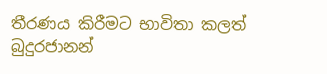තීරණය කිරීමට භාවිතා කලත් බුදුරජානන්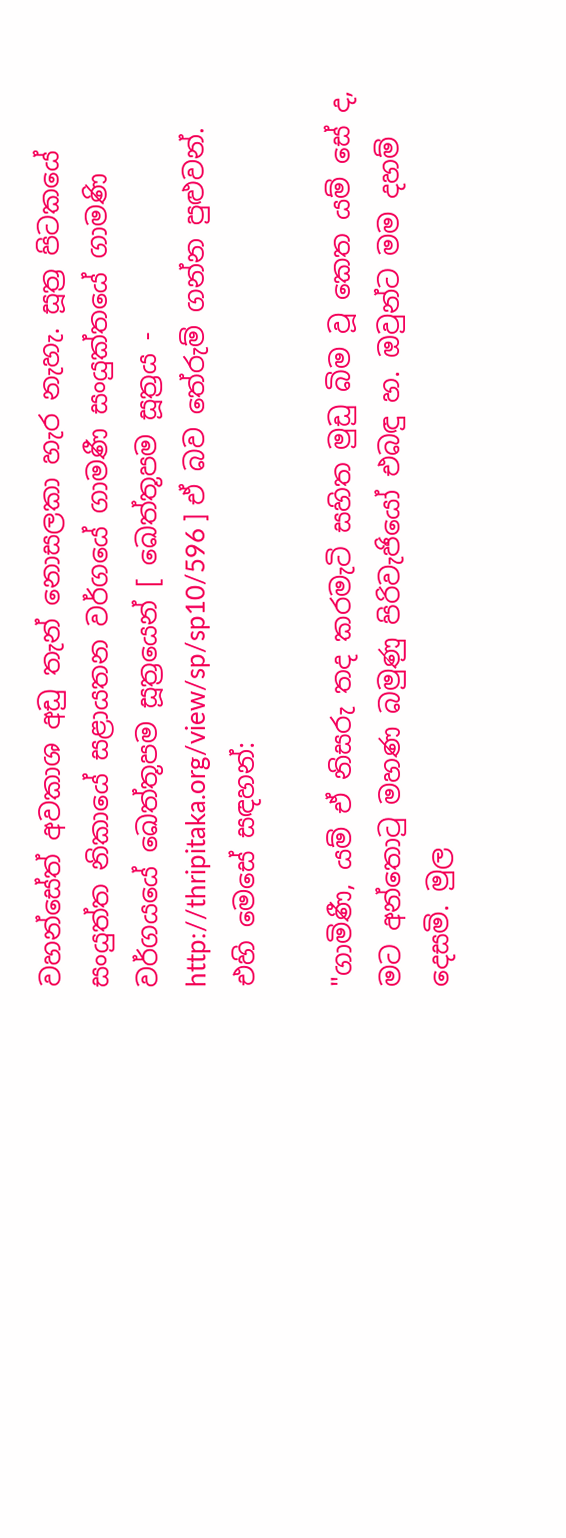වහන්සේත් අවකාශ අඩු තැන් නොසලකා හැර නැහැ. සූත්‍ර පිටකයේ සංයුත්‌ත නිකායේ සළායතන වර්ගයේ ගාමණී සංයුක්තයේ ගාමණි වර්ගයයේ ඛෙත්‌තූපම සූත්‍රයෙන් [ ඛෙත්‌තූපම සූත්‍රය - http://thripitaka.org/view/sp/sp10/596 ] ඒ බව තේරුම් ගන්න පුළුවන්. එහි මෙසේ සඳහන්:

"ගාමිණී, යම් ඒ නිසරු තද කරමැටි සහිත මුඩු බිම වූ කෙත යම් සේ ද, මට අන්තොටු මහණ බමුණු පිරිවැජියෝ එබඳු හ. ඔවුන්ට මම දහම් දෙසමි. මුල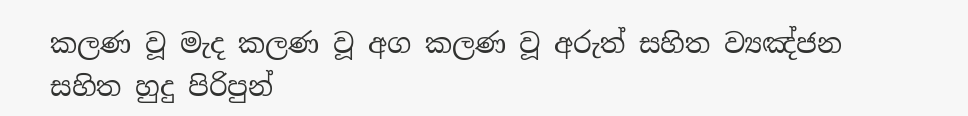කලණ වූ මැද කලණ වූ අග කලණ වූ අරුත් සහිත ව්‍යඤ්ජන සහිත හුදු පිරිපුන්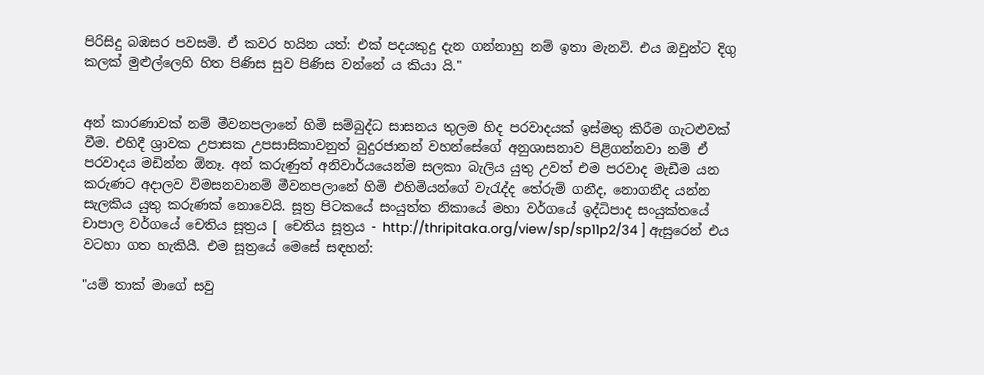පිරිසිදු බඹසර පවසමි. ඒ කවර හයින යත්: එක් පදයකුදු දැන ගන්නාහු නම් ඉතා මැනවි. එය ඔවුන්ට දිගු කලක් මුළුල්ලෙහි හිත පිණිස සුව පිණිස වන්නේ ය කියා යි."


අන් කාරණාවක් නම් මීවනපලානේ හිමි සම්බුද්ධ සාසනය තුලම හිද පරවාදයක් ඉස්මතු කිරීම ගැටළුවක් වීම. එහිදී ශ්‍රාවක උපාසක උපසාසිකාවනුත් බුදුරජානන් වහන්සේගේ අනුශාසනාව පිළිගන්නවා නම් ඒ පරවාදය මඩින්න ඕනෑ. අන් කරුණුත් අනිවාර්යයෙන්ම සලකා බැලිය යුතු උවත් එම පරවාද මැඩීම යන කරුණට අදාලව විමසනවානම් මීවනපලානේ හිමි එහිමියන්ගේ වැරැද්ද තේරුම් ගනීද, නොගනීද යන්න සැලකිය යුතු කරුණක් නොවෙයි. සූත්‍ර පිටකයේ සංයුත්‌ත නිකායේ මහා වර්ගයේ ඉද්ධිපාද සංයුක්තයේ චාපාල වර්ගයේ චෙතිය සූත්‍රය [ චෙතිය සූත්‍රය - http://thripitaka.org/view/sp/sp11p2/34 ] ඇසුරෙන් එය වටහා ගත හැකියී. එම සූත්‍රයේ මෙසේ සඳහන්:

"යම් තාක් මාගේ සවු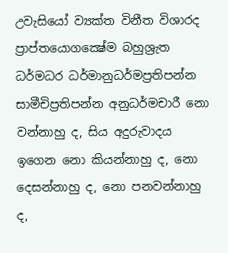උවැසියෝ ව්‍යක්ත විනීත විශාරද ප්‍රාප්තයොගක්‍ෂේම බහුශ්‍රැත ධර්මධර ධර්මානුධර්මප්‍රතිපන්න සාමීචිප්‍රතිපන්න අනුධර්මචාරී නො වන්නාහු ද, සිය අදුරුවාදය ඉගෙන නො කියන්නාහු ද, නො දෙසන්නාහු ද, නො පනවන්නාහු ද,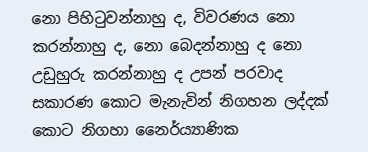නො පිහිටුවන්නාහු ද, විවරණය නො කරන්නාහු ද, නො බෙදන්නාහු ද නො උඩුහුරු කරන්නාහු ද උපන් පරවාද සකාරණ කොට මැනැවින් නිගහන ලද්දක් කොට නිගහා නෛර්ය්‍යාණික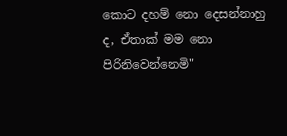කොට දහම් නො දෙසන්නාහු ද, ඒතාක් මම නො පිරිනිවෙන්නෙමි"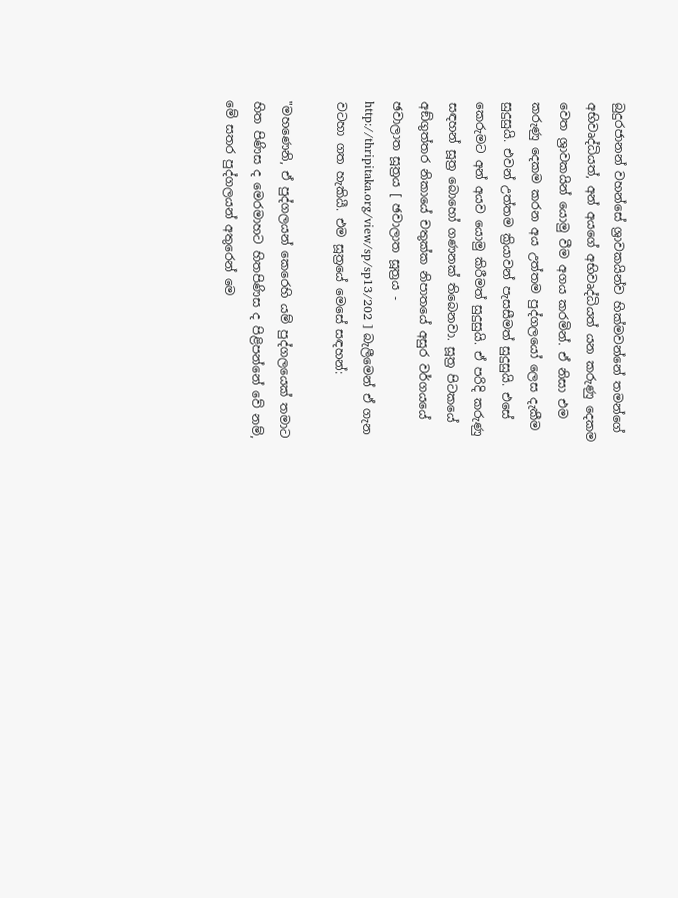බුදුරජානන් වහන්සේ ශ්‍රාවකයින්ව හික්මවන්නේ තමන්ගේ අභිවෘද්ධියත්, අන් අයගේ අභිවෘද්ධියත් යන කරුණු දෙකම වෙත ශ්‍රාවකයින් යොමු වීම අගය කරමින්. ඒ නිසා එම කරුණු දෙකම කරන අය උත්තම පුද්ගලයෝ ලෙස දැකීම සුදුසුයි. එවන් උත්තම ක්‍රියාවන් පැසසීමත් සුදුසුයි. එසේ කෙරුමට අන් අයව යොමු කිරීමත් සුදුසුයි. ඒ පරිදි කරුණු සඳහන් සූත්‍ර බොහෝ ගණනක් තිබෙනවා. සූත්‍ර පිටකයේ අඞ්‌ගුත්‌තර නිකායේ චතුක්ක නිපාතයේ අසුර වර්ගයයේ ඡවාලාත සූත්‍රය [ ඡවාලාත සූත්‍රය - http://thripitaka.org/view/sp/sp13/202 ] බැලීමෙන් ඒ ගැන වටහා ගත හැකියී. එම සූත්‍රයේ මෙසේ සඳහන්:

"මහණෙනි, ඒ පුද්ගලයන් කෙරෙහි යම් පුද්ගලයෙක් තමාට හිත පිණිස ද මෙරමාහට හිතපිණිස ද පිළිපන්නේ වේ නම්, මේ සතර පුද්ගලයන් අතුරෙන් මෙ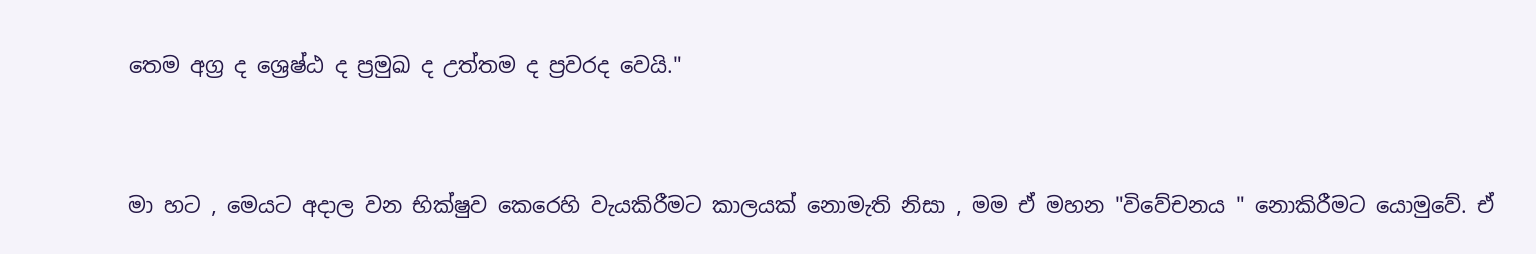තෙම අග්‍ර ද ශ්‍රෙෂ්ඨ ද ප්‍රමුඛ ද උත්තම ද ප්‍රවරද වෙයි."


මා හට , මෙයට අදාල වන භික්ෂුව කෙරෙහි වැයකිරීමට කාලයක් නොමැති නිසා , මම ඒ මහන "විවේචනය " නොකිරීමට යොමුවේ. ඒ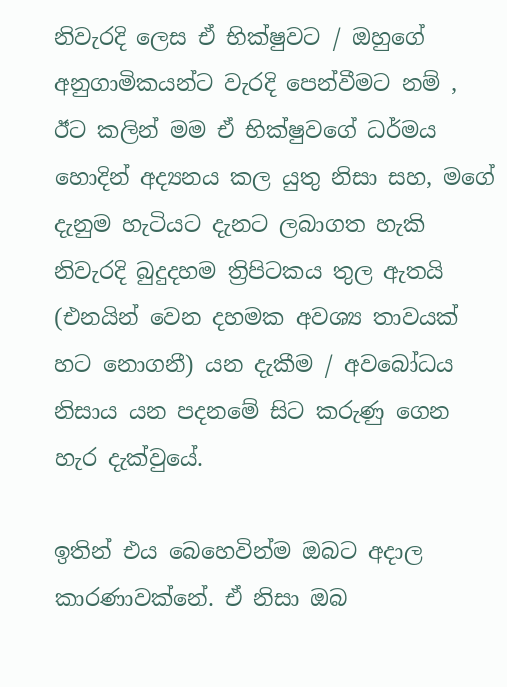නිවැරදි ලෙස ඒ භික්ෂුවට / ඔහුගේ අනුගාමිකයන්ට වැරදි පෙන්වීමට නම් , ඊට කලින් මම ඒ භික්ෂුවගේ ධර්මය හොදින් අද්‍යනය කල යුතු නිසා සහ, මගේ දැනුම හැටියට දැනට ලබාගත හැකි නිවැරදි බුදුදහම ත්‍රිපිටකය තුල ඇතයි (එනයින් වෙන දහමක අවශ්‍ය තාවයක් හට නොගනී) යන දැකීම / අවබෝධය නිසාය යන පදනමේ සිට කරුණු ගෙන හැර දැක්වුයේ.

ඉතින් එය බෙහෙවින්ම ඔබට අදාල කාරණාවක්නේ. ඒ නිසා ඔබ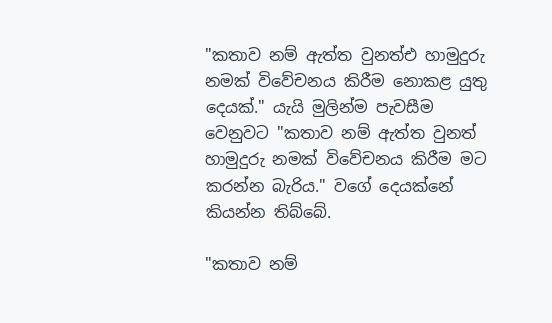"කතාව නම් ඇත්ත වුනත්එ හාමුදුරු නමක් විවේචනය කිරීම නොකළ යුතු දෙයක්." යැයි මුලින්ම පැවසීම වෙනුවට "කතාව නම් ඇත්ත වුනත් හාමුදුරු නමක් විවේචනය කිරීම මට කරන්න බැරිය." වගේ දෙයක්නේ කියන්න තිබ්බේ.

"කතාව නම්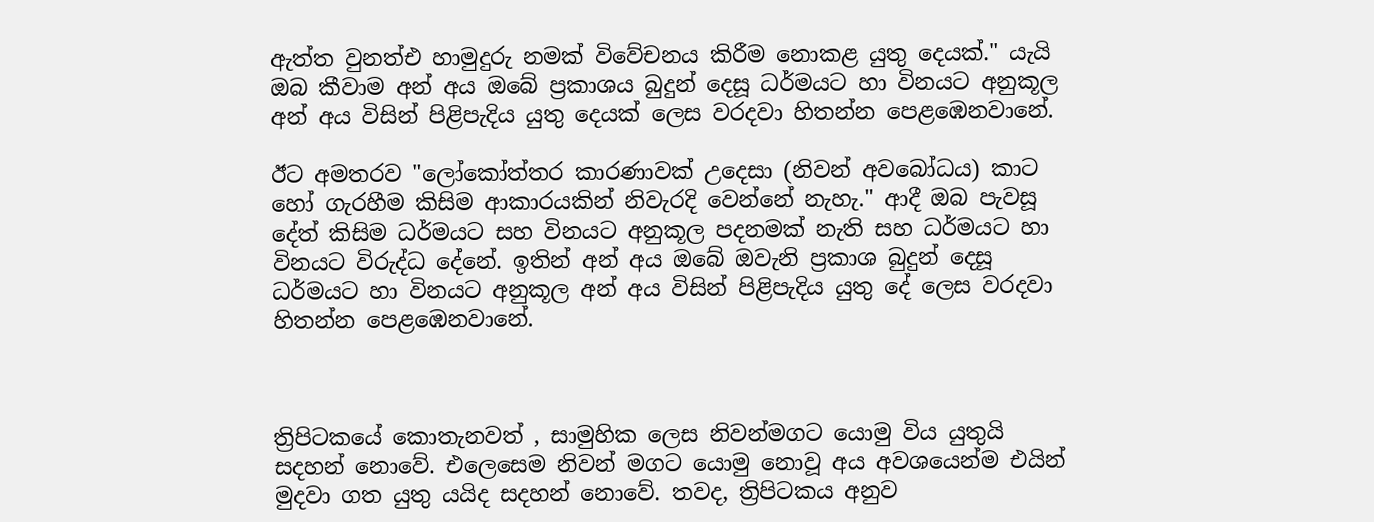ඇත්ත වුනත්එ හාමුදුරු නමක් විවේචනය කිරීම නොකළ යුතු දෙයක්." යැයි ඔබ කීවාම අන් අය ඔබේ ප්‍රකාශය බුදුන් දෙසූ ධර්මයට හා විනයට අනුකූල අන් අය විසින් පිළිපැදිය යුතු දෙයක් ලෙස වරදවා හිතන්න පෙළඹෙනවානේ.

ඊට අමතරව "ලෝකෝත්තර කාරණාවක් උදෙසා (නිවන් අවබෝධය) කාට හෝ ගැරහීම කිසිම ආකාරයකින් නිවැරදි වෙන්නේ නැහැ." ආදී ඔබ පැවසූ දේත් කිසිම ධර්මයට සහ විනයට අනුකූල පදනමක් නැති සහ ධර්මයට හා විනයට විරුද්ධ දේනේ. ඉතින් අන් අය ඔබේ ඔවැනි ප්‍රකාශ බුදුන් දෙසූ ධර්මයට හා විනයට අනුකූල අන් අය විසින් පිළිපැදිය යුතු දේ ලෙස වරදවා හිතන්න පෙළඹෙනවානේ.



ත්‍රිපිටකයේ කොතැනවත් , සාමුහික ලෙස නිවන්මගට යොමු විය යුතුයි සදහන් නොවේ. එලෙසෙම නිවන් මගට යොමු නොවූ අය අවශයෙන්ම එයින් මුදවා ගත යුතු යයිද සදහන් නොවේ. තවද, ත්‍රිපිටකය අනුව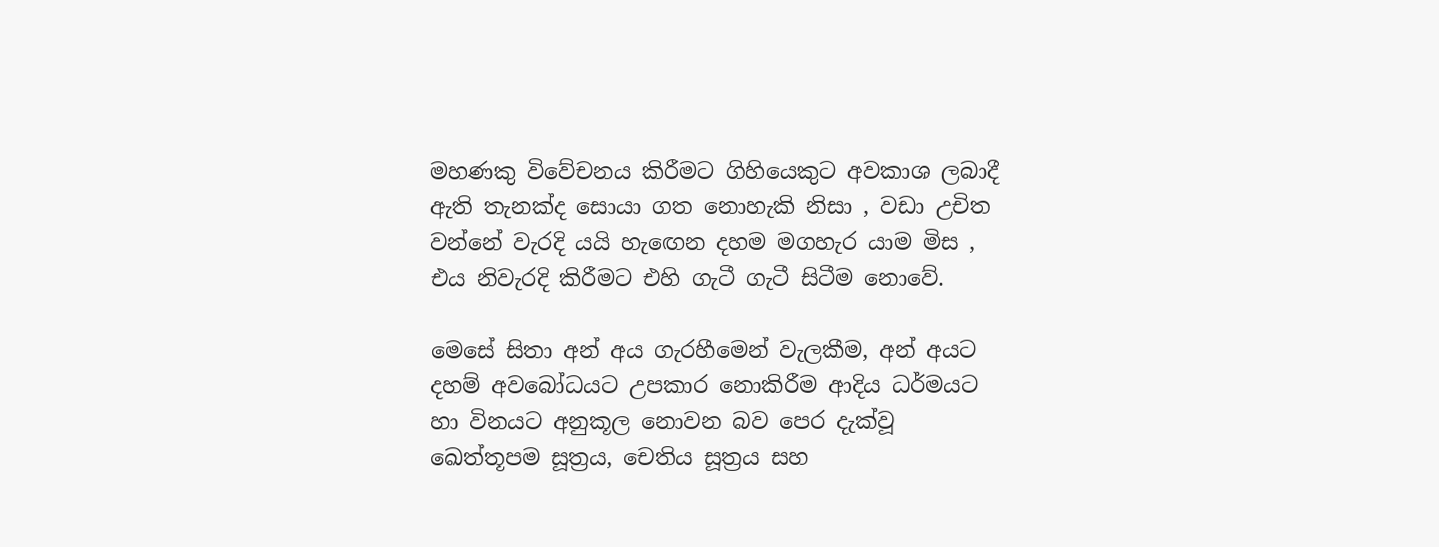මහණකු විවේචනය කිරීමට ගිහියෙකුට අවකාශ ලබාදී ඇති තැනක්ද සොයා ගත නොහැකි නිසා , වඩා උචිත වන්නේ වැරදි යයි හැඟෙන දහම මගහැර යාම මිස , එය නිවැරදි කිරීමට එහි ගැටී ගැටී සිටීම නොවේ.

මෙසේ සිතා අන් අය ගැරහීමෙන් වැලකීම, අන් අයට දහම් අවබෝධයට උපකාර නොකිරීම ආදිය ධර්මයට හා විනයට අනුකූල නොවන බව පෙර දැක්වූ ඛෙත්‌තූපම සූත්‍රය, චෙතිය සූත්‍රය සහ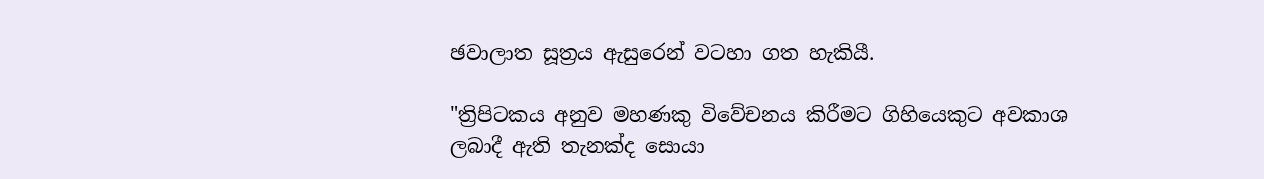ඡවාලාත සූත්‍රය ඇසුරෙන් වටහා ගත හැකියී.

"ත්‍රිපිටකය අනුව මහණකු විවේචනය කිරීමට ගිහියෙකුට අවකාශ ලබාදී ඇති තැනක්ද සොයා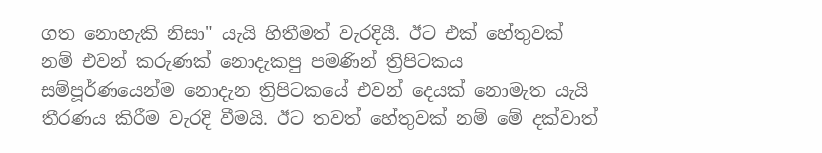ගත නොහැකි නිසා" යැයි හිතීමත් වැරදියී. ඊට එක් හේතුවක් නම් එවන් කරුණක් නොදැකපු පමණින් ත්‍රිපිටකය සම්පූර්ණයෙන්ම නොදැන ත්‍රිපිටකයේ එවන් දෙයක් නොමැත යැයි තීරණය කිරීම වැරදි වීමයි. ඊට තවත් හේතුවක් නම් මේ දක්වාත්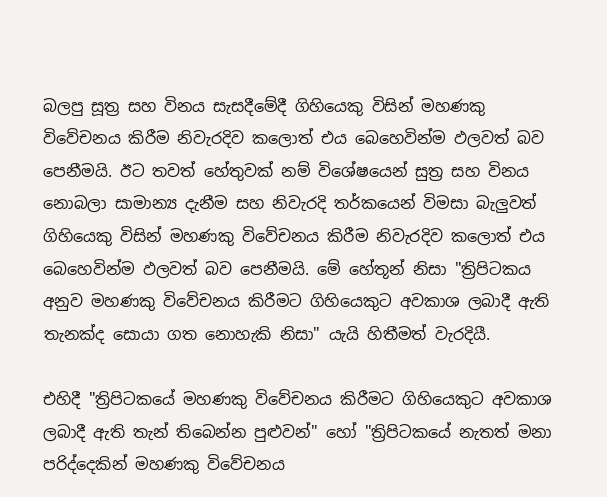බලපු සූත්‍ර සහ විනය සැසදීමේදී ගිහියෙකු විසින් මහණකු විවේචනය කිරීම නිවැරදිව කලොත් එය බෙහෙවින්ම ඵලවත් බව පෙනීමයි. ඊට තවත් හේතුවක් නම් විශේෂයෙන් සුත්‍ර සහ විනය නොබලා සාමාන්‍ය දැනීම සහ නිවැරදි තර්කයෙන් විමසා බැලුවත් ගිහියෙකු විසින් මහණකු විවේචනය කිරීම නිවැරදිව කලොත් එය බෙහෙවින්ම ඵලවත් බව පෙනීමයි. මේ හේතූන් නිසා "ත්‍රිපිටකය අනුව මහණකු විවේචනය කිරීමට ගිහියෙකුට අවකාශ ලබාදී ඇති තැනක්ද සොයා ගත නොහැකි නිසා" යැයි හිතීමත් වැරදියී.

එහිදී "ත්‍රිපිටකයේ මහණකු විවේචනය කිරීමට ගිහියෙකුට අවකාශ ලබාදී ඇති තැන් තිබෙන්න පුළුවන්" හෝ "ත්‍රිපිටකයේ නැතත් මනා පරිද්දෙකින් මහණකු විවේචනය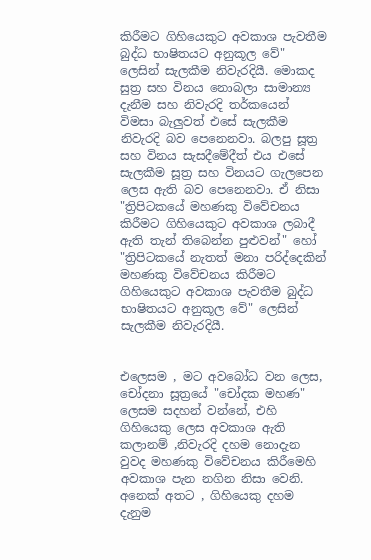කිරීමට ගිහියෙකුට අවකාශ පැවතීම බුද්ධ භාෂිතයට අනුකූල වේ" ලෙසින් සැලකීම නිවැරදියී. මොකද සුත්‍ර සහ විනය නොබලා සාමාන්‍ය දැනීම සහ නිවැරදි තර්කයෙන් විමසා බැලුවත් එසේ සැලකීම නිවැරදි බව පෙනෙනවා. බලපු සූත්‍ර සහ විනය සැසදීමේදීත් එය එසේ සැලකීම සූත්‍ර සහ විනයට ගැලපෙන ලෙස ඇති බව පෙනෙනවා. ඒ නිසා "ත්‍රිපිටකයේ මහණකු විවේචනය කිරීමට ගිහියෙකුට අවකාශ ලබාදී ඇති තැන් තිබෙන්න පුළුවන්" හෝ "ත්‍රිපිටකයේ නැතත් මනා පරිද්දෙකින් මහණකු විවේචනය කිරීමට ගිහියෙකුට අවකාශ පැවතීම බුද්ධ භාෂිතයට අනුකූල වේ" ලෙසින් සැලකීම නිවැරදියී.


එලෙසම , මට අවබෝධ වන ලෙස, චෝදනා සූත්‍රයේ "චෝදක මහණ" ලෙසම සදහන් වන්නේ, එහි ගිහියෙකු ලෙස අවකාශ ඇති කලානම් ,නිවැරදි දහම නොදැන වුවද මහණකු විවේචනය කිරීමෙහි අවකාශ පැන නගින නිසා වෙනි. අනෙක් අතට , ගිහියෙකු දහම දැනුම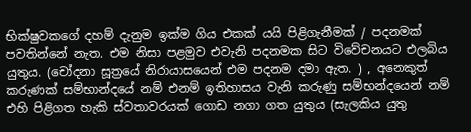භික්ෂුවකගේ දහම් දැනුම ඉක්ම ගිය එකක් යයි පිළිගැනීමක් / පදනමක් පවතින්නේ නැත. එම නිසා පළමුව එවැනි පදනමක සිට විවේචනයට එලබිය යුතුය. (චෝදනා සූත්‍රයේ නිරායාසයෙන් එම පදනම දමා ඇත. ) , අනෙකුත් කරුණක් සම්භාන්දයේ නම් එනම් ඉතිහාසය වැනි කරුණු සම්භන්දයෙන් නම් එහි පිළිගත හැකි ස්වතාවරයක් ගොඩ නගා ගත යුතුය (සැලකිය යුතු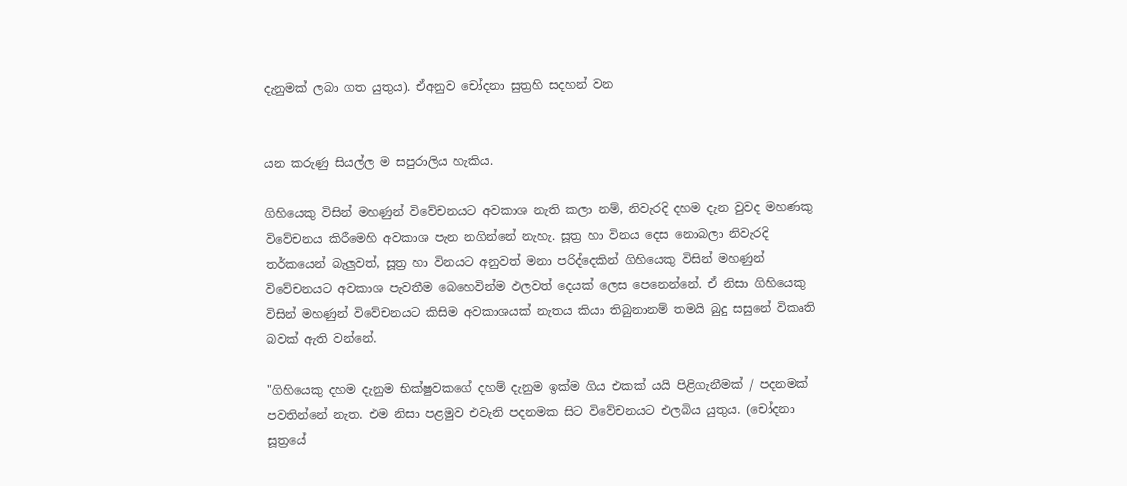දැනුමක් ලබා ගත යුතුය). ඒඅනුව චෝදනා සුත්‍රහි සදහන් වන


යන කරුණු සියල්ල ම සපුරාලිය හැකිය.

ගිහියෙකු විසින් මහණුන් විවේචනයට අවකාශ නැති කලා නම්, නිවැරදි දහම දැන වුවද මහණකු විවේචනය කිරීමෙහි අවකාශ පැන නගින්නේ නැහැ. සූත්‍ර හා විනය දෙස නොබලා නිවැරදි තර්කයෙන් බැලුවත්, සූත්‍ර හා විනයට අනුවත් මනා පරිද්දෙකින් ගිහියෙකු විසින් මහණුන් විවේචනයට අවකාශ පැවතීම බෙහෙවින්ම ඵලවත් දෙයක් ලෙස පෙනෙන්නේ. ඒ නිසා ගිහියෙකු විසින් මහණුන් විවේචනයට කිසිම අවකාශයක් නැතය කියා තිබුනානම් තමයි බුදු සසුනේ විකෘති බවක් ඇති වන්නේ.

"ගිහියෙකු දහම දැනුම භික්ෂුවකගේ දහම් දැනුම ඉක්ම ගිය එකක් යයි පිළිගැනීමක් / පදනමක් පවතින්නේ නැත. එම නිසා පළමුව එවැනි පදනමක සිට විවේචනයට එලබිය යුතුය. (චෝදනා සූත්‍රයේ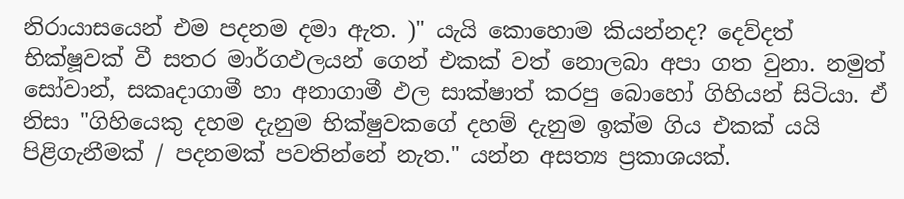නිරායාසයෙන් එම පදනම දමා ඇත. )" යැයි කොහොම කියන්නද? දෙව්දත් භික්ෂූවක් වී සතර මාර්ගඵලයන් ගෙන් එකක් වත් නොලබා අපා ගත වුනා. නමුත් සෝවාන්, සකෘදාගාමී හා අනාගාමී ඵල සාක්ෂාත් කරපු බොහෝ ගිහියන් සිටියා. ඒ නිසා "ගිහියෙකු දහම දැනුම භික්ෂුවකගේ දහම් දැනුම ඉක්ම ගිය එකක් යයි පිළිගැනීමක් / පදනමක් පවතින්නේ නැත." යන්න අසත්‍ය ප්‍රකාශයක්.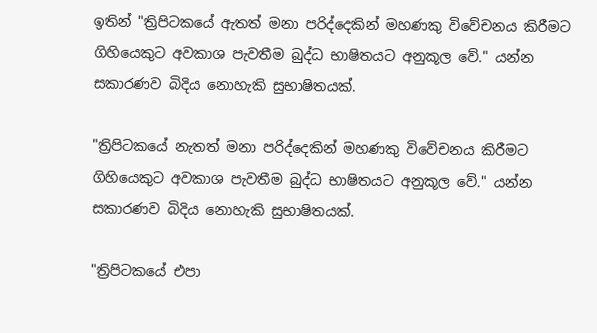ඉතින් "ත්‍රිපිටකයේ ඇතත් මනා පරිද්දෙකින් මහණකු විවේචනය කිරීමට ගිහියෙකුට අවකාශ පැවතීම බුද්ධ භාෂිතයට අනුකූල වේ." යන්න සකාරණව බිදිය නොහැකි සුභාෂිතයක්.

"ත්‍රිපිටකයේ නැතත් මනා පරිද්දෙකින් මහණකු විවේචනය කිරීමට ගිහියෙකුට අවකාශ පැවතීම බුද්ධ භාෂිතයට අනුකූල වේ." යන්න සකාරණව බිදිය නොහැකි සුභාෂිතයක්.

"ත්‍රිපිටකයේ එපා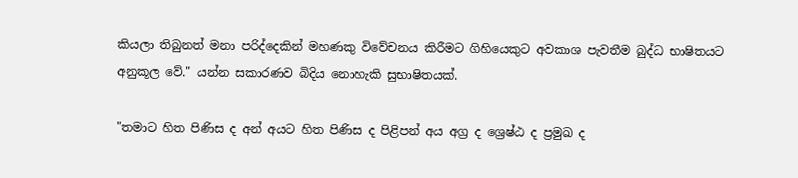කියලා තිබුනත් මනා පරිද්දෙකින් මහණකු විවේචනය කිරීමට ගිහියෙකුට අවකාශ පැවතීම බුද්ධ භාෂිතයට අනුකූල වේ." යන්න සකාරණව බිදිය නොහැකි සුභාෂිතයක්.

"තමාට හිත පිණිස ද අන් අයට හිත පිණිස ද පිළිපන් අය අග්‍ර ද ශ්‍රෙෂ්ඨ ද ප්‍රමුඛ ද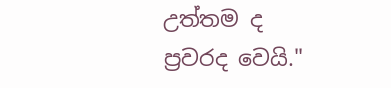උත්තම ද ප්‍රවරද වෙයි."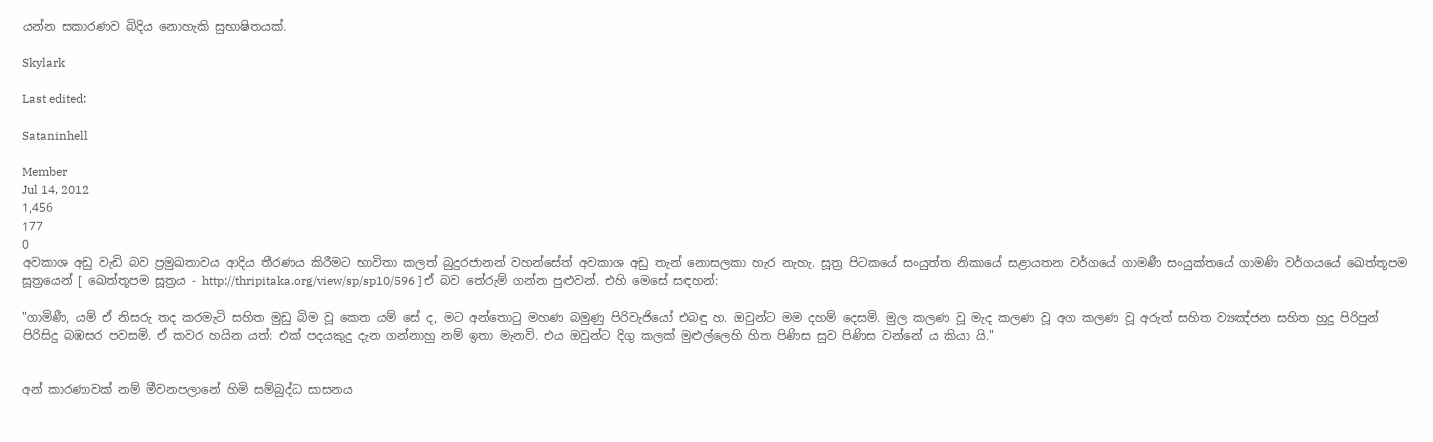යන්න සකාරණව බිදිය නොහැකි සුභාෂිතයක්.

Skylark

Last edited:

Sataninhell

Member
Jul 14, 2012
1,456
177
0
අවකාශ අඩු වැඩි බව ප්‍රමුඛතාවය ආදිය තීරණය කිරීමට භාවිතා කලත් බුදුරජානන් වහන්සේත් අවකාශ අඩු තැන් නොසලකා හැර නැහැ. සූත්‍ර පිටකයේ සංයුත්‌ත නිකායේ සළායතන වර්ගයේ ගාමණී සංයුක්තයේ ගාමණි වර්ගයයේ ඛෙත්‌තූපම සූත්‍රයෙන් [ ඛෙත්‌තූපම සූත්‍රය - http://thripitaka.org/view/sp/sp10/596 ] ඒ බව තේරුම් ගන්න පුළුවන්. එහි මෙසේ සඳහන්:

"ගාමිණී, යම් ඒ නිසරු තද කරමැටි සහිත මුඩු බිම වූ කෙත යම් සේ ද, මට අන්තොටු මහණ බමුණු පිරිවැජියෝ එබඳු හ. ඔවුන්ට මම දහම් දෙසමි. මුල කලණ වූ මැද කලණ වූ අග කලණ වූ අරුත් සහිත ව්‍යඤ්ජන සහිත හුදු පිරිපුන් පිරිසිදු බඹසර පවසමි. ඒ කවර හයින යත්: එක් පදයකුදු දැන ගන්නාහු නම් ඉතා මැනවි. එය ඔවුන්ට දිගු කලක් මුළුල්ලෙහි හිත පිණිස සුව පිණිස වන්නේ ය කියා යි."


අන් කාරණාවක් නම් මීවනපලානේ හිමි සම්බුද්ධ සාසනය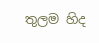තුලම හිද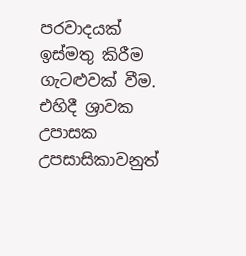පරවාදයක් ඉස්මතු කිරීම ගැටළුවක් වීම. එහිදී ශ්‍රාවක උපාසක උපසාසිකාවනුත්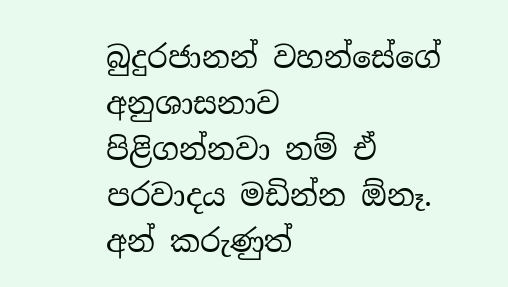බුදුරජානන් වහන්සේගේ අනුශාසනාව පිළිගන්නවා නම් ඒ පරවාදය මඩින්න ඕනෑ. අන් කරුණුත්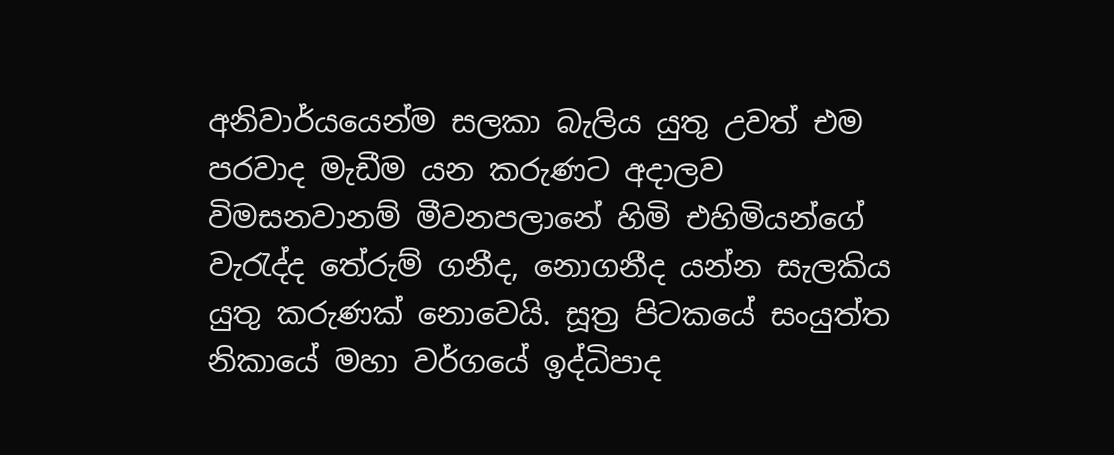අනිවාර්යයෙන්ම සලකා බැලිය යුතු උවත් එම පරවාද මැඩීම යන කරුණට අදාලව විමසනවානම් මීවනපලානේ හිමි එහිමියන්ගේ වැරැද්ද තේරුම් ගනීද, නොගනීද යන්න සැලකිය යුතු කරුණක් නොවෙයි. සූත්‍ර පිටකයේ සංයුත්‌ත නිකායේ මහා වර්ගයේ ඉද්ධිපාද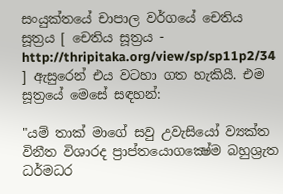සංයුක්තයේ චාපාල වර්ගයේ චෙතිය සූත්‍රය [ චෙතිය සූත්‍රය - http://thripitaka.org/view/sp/sp11p2/34 ] ඇසුරෙන් එය වටහා ගත හැකියී. එම සූත්‍රයේ මෙසේ සඳහන්:

"යම් තාක් මාගේ සවු උවැසියෝ ව්‍යක්ත විනීත විශාරද ප්‍රාප්තයොගක්‍ෂේම බහුශ්‍රැත ධර්මධර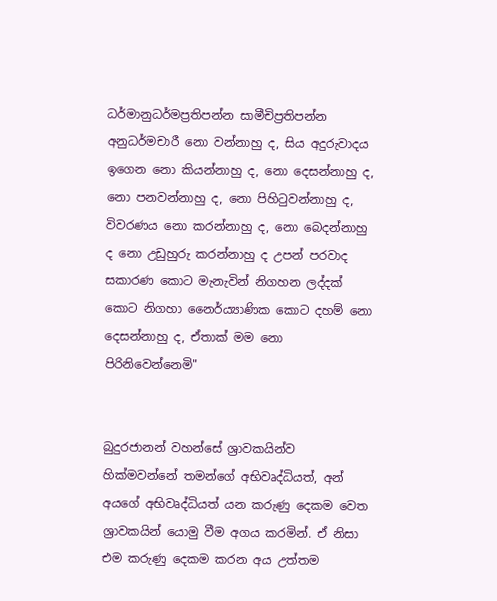ධර්මානුධර්මප්‍රතිපන්න සාමීචිප්‍රතිපන්න අනුධර්මචාරී නො වන්නාහු ද, සිය අදුරුවාදය ඉගෙන නො කියන්නාහු ද, නො දෙසන්නාහු ද, නො පනවන්නාහු ද, නො පිහිටුවන්නාහු ද, විවරණය නො කරන්නාහු ද, නො බෙදන්නාහු ද නො උඩුහුරු කරන්නාහු ද උපන් පරවාද සකාරණ කොට මැනැවින් නිගහන ලද්දක් කොට නිගහා නෛර්ය්‍යාණික කොට දහම් නො දෙසන්නාහු ද, ඒතාක් මම නො පිරිනිවෙන්නෙමි"


බුදුරජානන් වහන්සේ ශ්‍රාවකයින්ව හික්මවන්නේ තමන්ගේ අභිවෘද්ධියත්, අන් අයගේ අභිවෘද්ධියත් යන කරුණු දෙකම වෙත ශ්‍රාවකයින් යොමු වීම අගය කරමින්. ඒ නිසා එම කරුණු දෙකම කරන අය උත්තම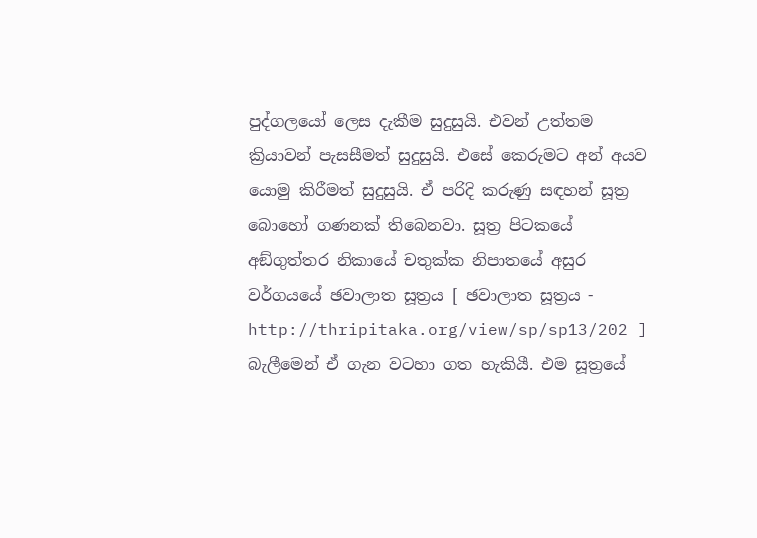පුද්ගලයෝ ලෙස දැකීම සුදුසුයි. එවන් උත්තම ක්‍රියාවන් පැසසීමත් සුදුසුයි. එසේ කෙරුමට අන් අයව යොමු කිරීමත් සුදුසුයි. ඒ පරිදි කරුණු සඳහන් සූත්‍ර බොහෝ ගණනක් තිබෙනවා. සූත්‍ර පිටකයේ අඞ්‌ගුත්‌තර නිකායේ චතුක්ක නිපාතයේ අසුර වර්ගයයේ ඡවාලාත සූත්‍රය [ ඡවාලාත සූත්‍රය - http://thripitaka.org/view/sp/sp13/202 ] බැලීමෙන් ඒ ගැන වටහා ගත හැකියී. එම සූත්‍රයේ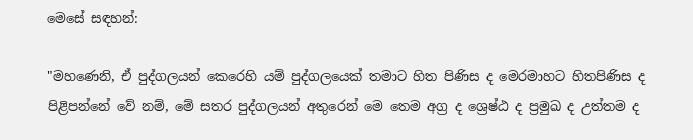මෙසේ සඳහන්:

"මහණෙනි, ඒ පුද්ගලයන් කෙරෙහි යම් පුද්ගලයෙක් තමාට හිත පිණිස ද මෙරමාහට හිතපිණිස ද පිළිපන්නේ වේ නම්, මේ සතර පුද්ගලයන් අතුරෙන් මෙ තෙම අග්‍ර ද ශ්‍රෙෂ්ඨ ද ප්‍රමුඛ ද උත්තම ද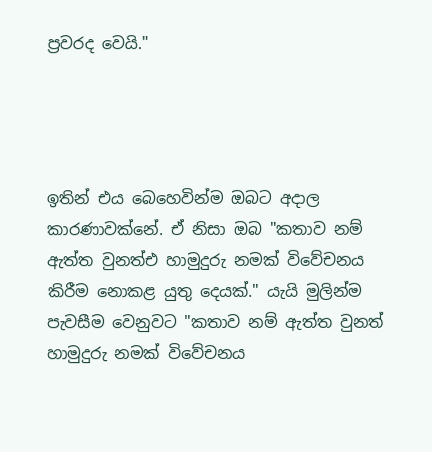ප්‍රවරද වෙයි."




ඉතින් එය බෙහෙවින්ම ඔබට අදාල කාරණාවක්නේ. ඒ නිසා ඔබ "කතාව නම් ඇත්ත වුනත්එ හාමුදුරු නමක් විවේචනය කිරීම නොකළ යුතු දෙයක්." යැයි මුලින්ම පැවසීම වෙනුවට "කතාව නම් ඇත්ත වුනත් හාමුදුරු නමක් විවේචනය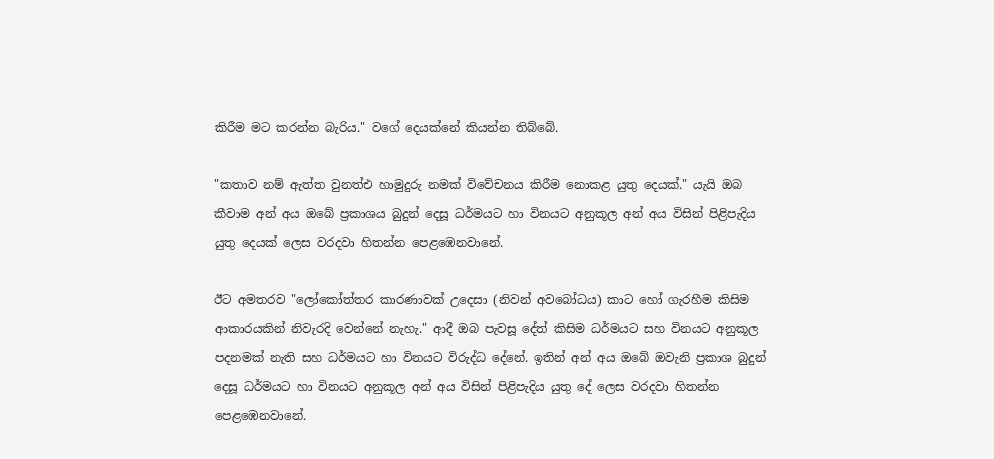කිරීම මට කරන්න බැරිය." වගේ දෙයක්නේ කියන්න තිබ්බේ.

"කතාව නම් ඇත්ත වුනත්එ හාමුදුරු නමක් විවේචනය කිරීම නොකළ යුතු දෙයක්." යැයි ඔබ කීවාම අන් අය ඔබේ ප්‍රකාශය බුදුන් දෙසූ ධර්මයට හා විනයට අනුකූල අන් අය විසින් පිළිපැදිය යුතු දෙයක් ලෙස වරදවා හිතන්න පෙළඹෙනවානේ.

ඊට අමතරව "ලෝකෝත්තර කාරණාවක් උදෙසා (නිවන් අවබෝධය) කාට හෝ ගැරහීම කිසිම ආකාරයකින් නිවැරදි වෙන්නේ නැහැ." ආදී ඔබ පැවසූ දේත් කිසිම ධර්මයට සහ විනයට අනුකූල පදනමක් නැති සහ ධර්මයට හා විනයට විරුද්ධ දේනේ. ඉතින් අන් අය ඔබේ ඔවැනි ප්‍රකාශ බුදුන් දෙසූ ධර්මයට හා විනයට අනුකූල අන් අය විසින් පිළිපැදිය යුතු දේ ලෙස වරදවා හිතන්න පෙළඹෙනවානේ.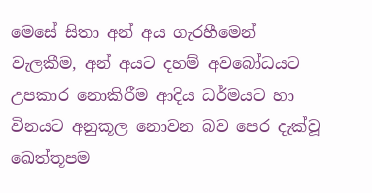මෙසේ සිතා අන් අය ගැරහීමෙන් වැලකීම, අන් අයට දහම් අවබෝධයට උපකාර නොකිරීම ආදිය ධර්මයට හා විනයට අනුකූල නොවන බව පෙර දැක්වූ ඛෙත්‌තූපම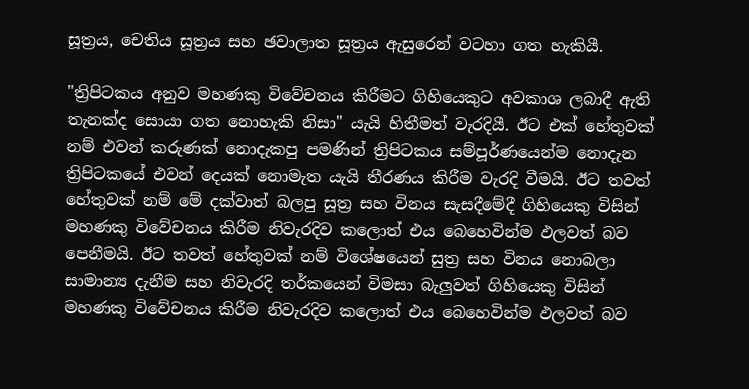සූත්‍රය, චෙතිය සූත්‍රය සහ ඡවාලාත සූත්‍රය ඇසුරෙන් වටහා ගත හැකියී.

"ත්‍රිපිටකය අනුව මහණකු විවේචනය කිරීමට ගිහියෙකුට අවකාශ ලබාදී ඇති තැනක්ද සොයා ගත නොහැකි නිසා" යැයි හිතීමත් වැරදියී. ඊට එක් හේතුවක් නම් එවන් කරුණක් නොදැකපු පමණින් ත්‍රිපිටකය සම්පූර්ණයෙන්ම නොදැන ත්‍රිපිටකයේ එවන් දෙයක් නොමැත යැයි තීරණය කිරීම වැරදි වීමයි. ඊට තවත් හේතුවක් නම් මේ දක්වාත් බලපු සූත්‍ර සහ විනය සැසදීමේදී ගිහියෙකු විසින් මහණකු විවේචනය කිරීම නිවැරදිව කලොත් එය බෙහෙවින්ම ඵලවත් බව පෙනීමයි. ඊට තවත් හේතුවක් නම් විශේෂයෙන් සුත්‍ර සහ විනය නොබලා සාමාන්‍ය දැනීම සහ නිවැරදි තර්කයෙන් විමසා බැලුවත් ගිහියෙකු විසින් මහණකු විවේචනය කිරීම නිවැරදිව කලොත් එය බෙහෙවින්ම ඵලවත් බව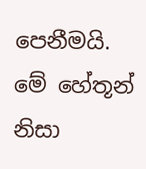පෙනීමයි. මේ හේතූන් නිසා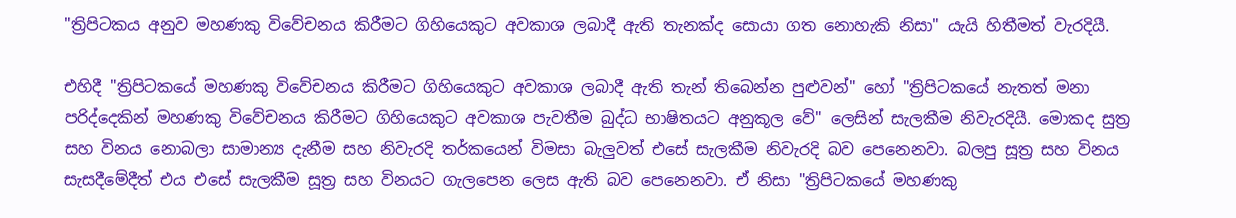"ත්‍රිපිටකය අනුව මහණකු විවේචනය කිරීමට ගිහියෙකුට අවකාශ ලබාදී ඇති තැනක්ද සොයා ගත නොහැකි නිසා" යැයි හිතීමත් වැරදියී.

එහිදී "ත්‍රිපිටකයේ මහණකු විවේචනය කිරීමට ගිහියෙකුට අවකාශ ලබාදී ඇති තැන් තිබෙන්න පුළුවන්" හෝ "ත්‍රිපිටකයේ නැතත් මනා පරිද්දෙකින් මහණකු විවේචනය කිරීමට ගිහියෙකුට අවකාශ පැවතීම බුද්ධ භාෂිතයට අනුකූල වේ" ලෙසින් සැලකීම නිවැරදියී. මොකද සුත්‍ර සහ විනය නොබලා සාමාන්‍ය දැනීම සහ නිවැරදි තර්කයෙන් විමසා බැලුවත් එසේ සැලකීම නිවැරදි බව පෙනෙනවා. බලපු සූත්‍ර සහ විනය සැසදීමේදීත් එය එසේ සැලකීම සූත්‍ර සහ විනයට ගැලපෙන ලෙස ඇති බව පෙනෙනවා. ඒ නිසා "ත්‍රිපිටකයේ මහණකු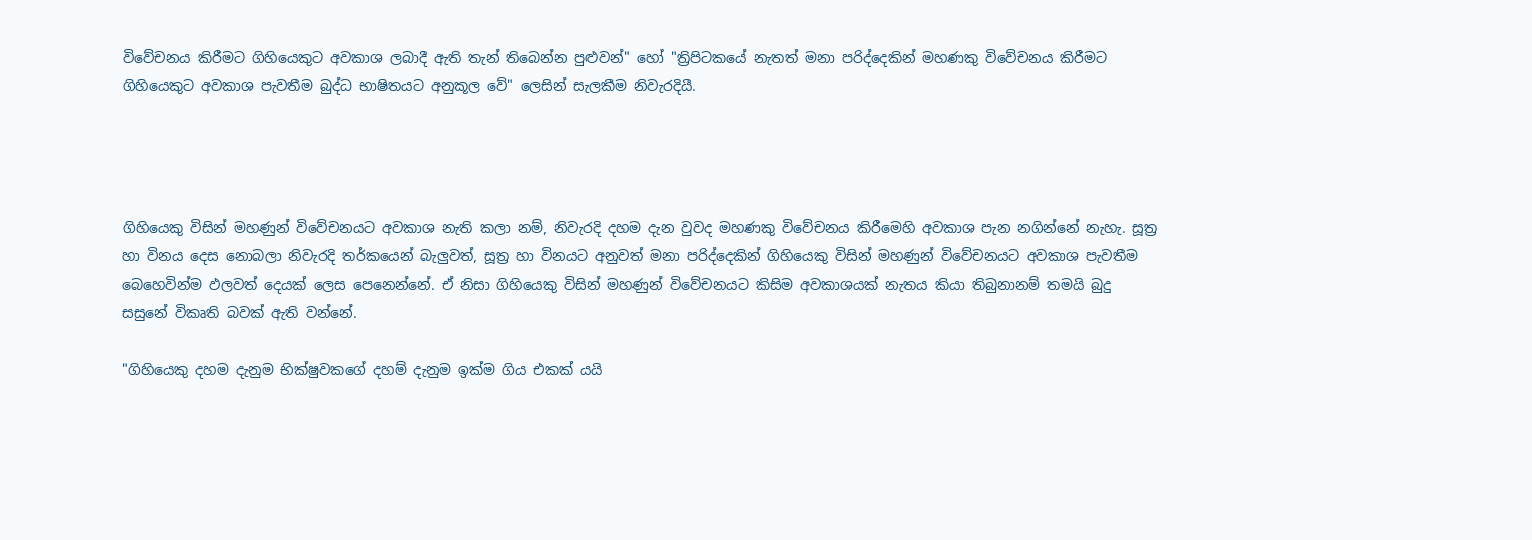විවේචනය කිරීමට ගිහියෙකුට අවකාශ ලබාදී ඇති තැන් තිබෙන්න පුළුවන්" හෝ "ත්‍රිපිටකයේ නැතත් මනා පරිද්දෙකින් මහණකු විවේචනය කිරීමට ගිහියෙකුට අවකාශ පැවතීම බුද්ධ භාෂිතයට අනුකූල වේ" ලෙසින් සැලකීම නිවැරදියී.




ගිහියෙකු විසින් මහණුන් විවේචනයට අවකාශ නැති කලා නම්, නිවැරදි දහම දැන වුවද මහණකු විවේචනය කිරීමෙහි අවකාශ පැන නගින්නේ නැහැ. සූත්‍ර හා විනය දෙස නොබලා නිවැරදි තර්කයෙන් බැලුවත්, සූත්‍ර හා විනයට අනුවත් මනා පරිද්දෙකින් ගිහියෙකු විසින් මහණුන් විවේචනයට අවකාශ පැවතීම බෙහෙවින්ම ඵලවත් දෙයක් ලෙස පෙනෙන්නේ. ඒ නිසා ගිහියෙකු විසින් මහණුන් විවේචනයට කිසිම අවකාශයක් නැතය කියා තිබුනානම් තමයි බුදු සසුනේ විකෘති බවක් ඇති වන්නේ.

"ගිහියෙකු දහම දැනුම භික්ෂුවකගේ දහම් දැනුම ඉක්ම ගිය එකක් යයි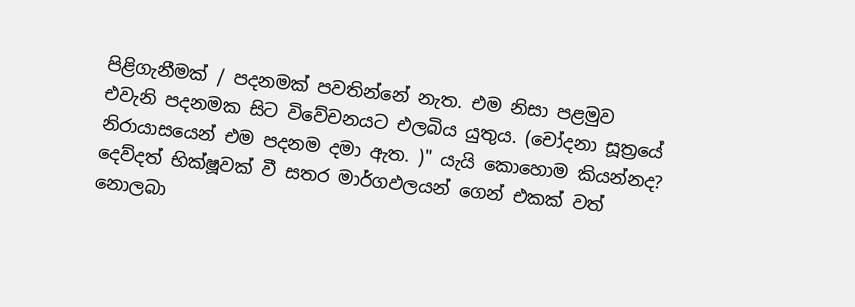පිළිගැනීමක් / පදනමක් පවතින්නේ නැත. එම නිසා පළමුව එවැනි පදනමක සිට විවේචනයට එලබිය යුතුය. (චෝදනා සූත්‍රයේ නිරායාසයෙන් එම පදනම දමා ඇත. )" යැයි කොහොම කියන්නද? දෙව්දත් භික්ෂූවක් වී සතර මාර්ගඵලයන් ගෙන් එකක් වත් නොලබා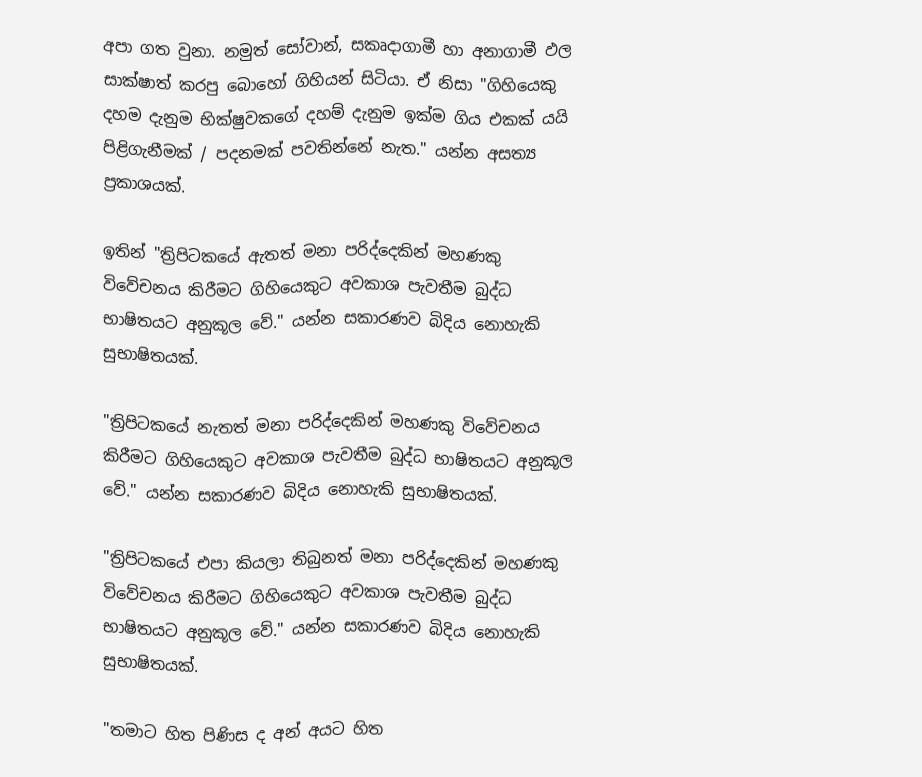අපා ගත වුනා. නමුත් සෝවාන්, සකෘදාගාමී හා අනාගාමී ඵල සාක්ෂාත් කරපු බොහෝ ගිහියන් සිටියා. ඒ නිසා "ගිහියෙකු දහම දැනුම භික්ෂුවකගේ දහම් දැනුම ඉක්ම ගිය එකක් යයි පිළිගැනීමක් / පදනමක් පවතින්නේ නැත." යන්න අසත්‍ය ප්‍රකාශයක්.

ඉතින් "ත්‍රිපිටකයේ ඇතත් මනා පරිද්දෙකින් මහණකු විවේචනය කිරීමට ගිහියෙකුට අවකාශ පැවතීම බුද්ධ භාෂිතයට අනුකූල වේ." යන්න සකාරණව බිදිය නොහැකි සුභාෂිතයක්.

"ත්‍රිපිටකයේ නැතත් මනා පරිද්දෙකින් මහණකු විවේචනය කිරීමට ගිහියෙකුට අවකාශ පැවතීම බුද්ධ භාෂිතයට අනුකූල වේ." යන්න සකාරණව බිදිය නොහැකි සුභාෂිතයක්.

"ත්‍රිපිටකයේ එපා කියලා තිබුනත් මනා පරිද්දෙකින් මහණකු විවේචනය කිරීමට ගිහියෙකුට අවකාශ පැවතීම බුද්ධ භාෂිතයට අනුකූල වේ." යන්න සකාරණව බිදිය නොහැකි සුභාෂිතයක්.

"තමාට හිත පිණිස ද අන් අයට හිත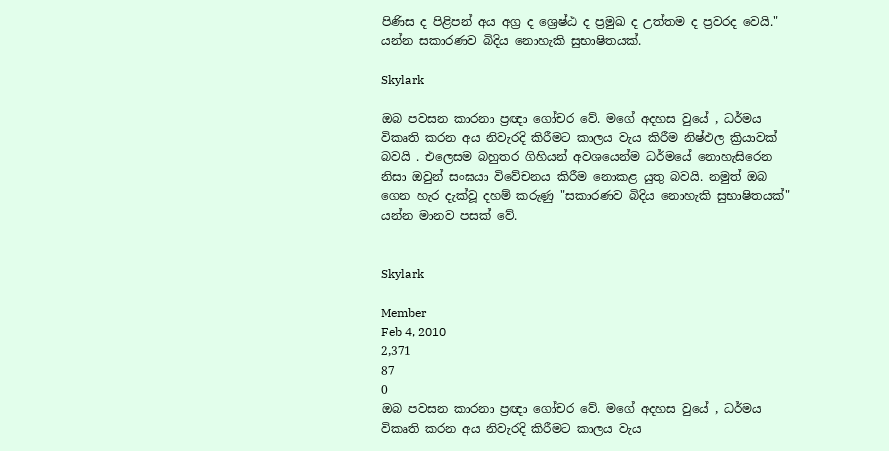පිණිස ද පිළිපන් අය අග්‍ර ද ශ්‍රෙෂ්ඨ ද ප්‍රමුඛ ද උත්තම ද ප්‍රවරද වෙයි." යන්න සකාරණව බිදිය නොහැකි සුභාෂිතයක්.

Skylark

ඔබ පවසන කාරනා ප්‍රඥා ගෝචර වේ. මගේ අදහස වුයේ , ධර්මය විකෘති කරන අය නිවැරදි කිරීමට කාලය වැය කිරීම නිෂ්ඵල ක්‍රියාවක් බවයි . එලෙසම බහුතර ගිහියන් අවශයෙන්ම ධර්මයේ නොහැසිරෙන නිසා ඔවුන් සංඝයා විවේචනය කිරීම නොකළ යුතු බවයි. නමුත් ඔබ ගෙන හැර දැක්වූ දහම් කරුණු "සකාරණව බිදිය නොහැකි සුභාෂිතයක්" යන්න මානව පසක් වේ.


Skylark

Member
Feb 4, 2010
2,371
87
0
ඔබ පවසන කාරනා ප්‍රඥා ගෝචර වේ. මගේ අදහස වුයේ , ධර්මය විකෘති කරන අය නිවැරදි කිරීමට කාලය වැය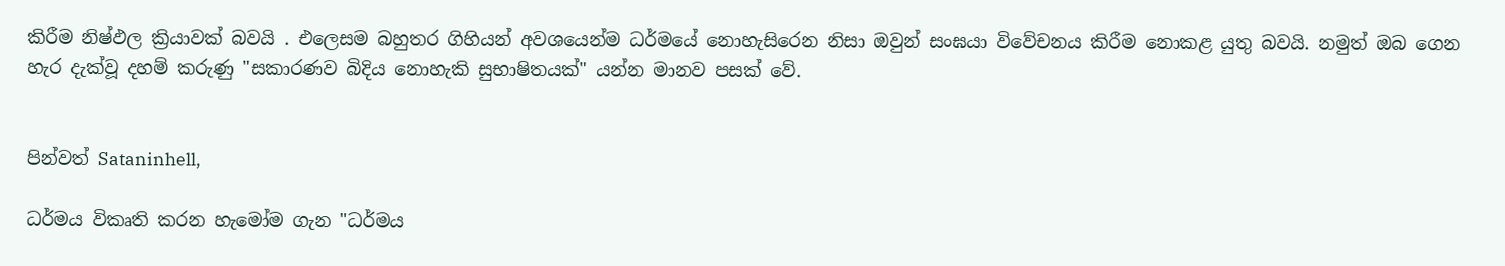කිරීම නිෂ්ඵල ක්‍රියාවක් බවයි . එලෙසම බහුතර ගිහියන් අවශයෙන්ම ධර්මයේ නොහැසිරෙන නිසා ඔවුන් සංඝයා විවේචනය කිරීම නොකළ යුතු බවයි. නමුත් ඔබ ගෙන හැර දැක්වූ දහම් කරුණු "සකාරණව බිදිය නොහැකි සුභාෂිතයක්" යන්න මානව පසක් වේ.


පින්වත් Sataninhell,

ධර්මය විකෘති කරන හැමෝම ගැන "ධර්මය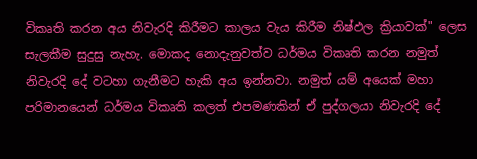විකෘති කරන අය නිවැරදි කිරීමට කාලය වැය කිරීම නිෂ්ඵල ක්‍රියාවක්" ලෙස සැලකීම සුදුසු නැහැ. මොකද නොදැනුවත්ව ධර්මය විකෘති කරන නමුත් නිවැරදි දේ වටහා ගැනීමට හැකි අය ඉන්නවා. නමුත් යම් අයෙක් මහා පරිමානයෙන් ධර්මය විකෘති කලත් එපමණකින් ඒ පුද්ගලයා නිවැරදි දේ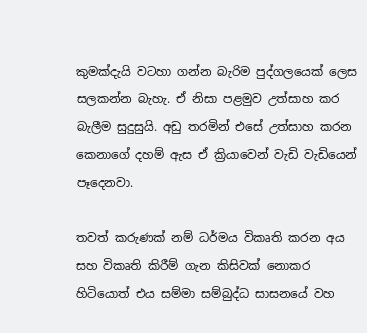කුමක්දැයි වටහා ගන්න බැරිම පුද්ගලයෙක් ලෙස සලකන්න බැහැ. ඒ නිසා පළමුව උත්සාහ කර බැලීම සුදුසුයි. අඩු තරමින් එසේ උත්සාහ කරන කෙනාගේ දහම් ඇස ඒ ක්‍රියාවෙන් වැඩි වැඩියෙන් පෑදෙනවා.

තවත් කරුණක් නම් ධර්මය විකෘති කරන අය සහ විකෘති කිරීම් ගැන කිසිවක් නොකර හිටියොත් එය සම්මා සම්බුද්ධ සාසනයේ වහ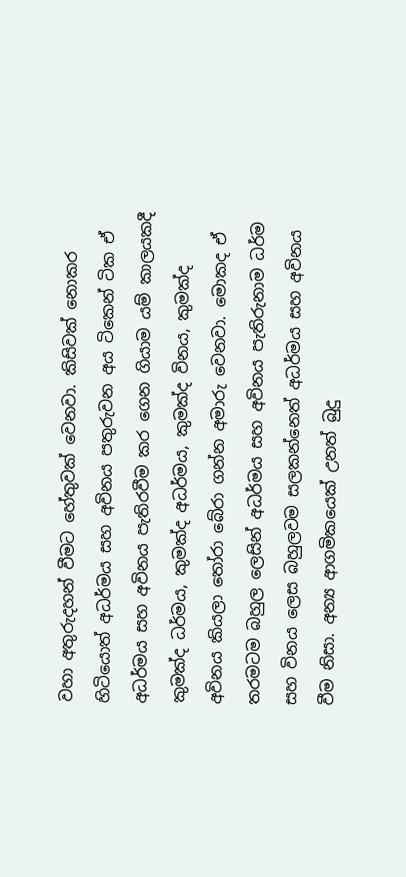වහා අතුරුදහන් වීමට හේතුවක් වෙනවා. කිසිවක් නොකර හිටියොත් අධර්මය සහ අවිනය පතුරුවන අය ටිකෙන් ටික ඒ අධර්මය සහ අවිනය පැතිරවීම කර ගෙන ගියාම යම් කාලයකදී කුමක්ද ධර්මය, කුමක්ද අධර්මය, කුමක්ද විනය, කුමක්ද අවිනය කියලා තෝරා බේරා ගන්න අමාරු වෙනවා. මොකද ඒ තරමටම බහුල ලෙසින් අධර්මය සහ අවිනය පැතිරුනාම ධර්ම සහ විනය ලෙස බහුලවම සලකන්නෙත් අධර්මය සහ අවිනය වීම නිසා. අන්‍ය ආගමිකයෙක් උනත් බුදු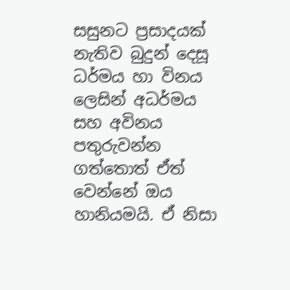සසුනට ප්‍රසාදයක් නැතිව බුදුන් දෙසූ ධර්මය හා විනය ලෙසින් අධර්මය සහ අවිනය පතුරුවන්න ගත්තොත් ඒත් වෙන්නේ ඔය හානියමයි. ඒ නිසා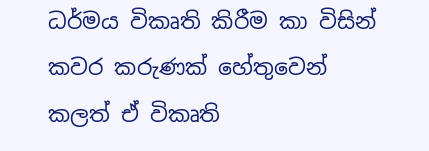ධර්මය විකෘති කිරීම කා විසින් කවර කරුණක් හේතුවෙන් කලත් ඒ විකෘති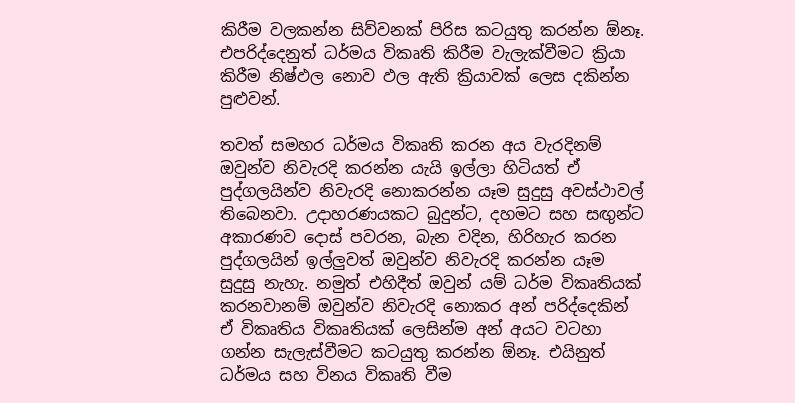කිරීම වලකන්න සිව්වනක් පිරිස කටයුතු කරන්න ඕනෑ. එපරිද්දෙනුත් ධර්මය විකෘති කිරීම වැලැක්වීමට ක්‍රියා කිරීම නිෂ්ඵල නොව ඵල ඇති ක්‍රියාවක් ලෙස දකින්න පුළුවන්.

තවත් සමහර ධර්මය විකෘති කරන අය වැරදිනම් ඔවුන්ව නිවැරදි කරන්න යැයි ඉල්ලා හිටියත් ඒ පුද්ගලයින්ව නිවැරදි නොකරන්න යෑම සුදුසු අවස්ථාවල් තිබෙනවා. උදාහරණයකට බුදුන්ට, දහමට සහ සඟුන්ට අකාරණව දොස් පවරන, බැන වදින, හිරිහැර කරන පුද්ගලයින් ඉල්ලුවත් ඔවුන්ව නිවැරදි කරන්න යෑම සුදුසු නැහැ. නමුත් එහිදීත් ඔවුන් යම් ධර්ම විකෘතියක් කරනවානම් ඔවුන්ව නිවැරදි නොකර අන් පරිද්දෙකින් ඒ විකෘතිය විකෘතියක් ලෙසින්ම අන් අයට වටහා ගන්න සැලැස්වීමට කටයුතු කරන්න ඕනෑ. එයිනුත් ධර්මය සහ විනය විකෘති වීම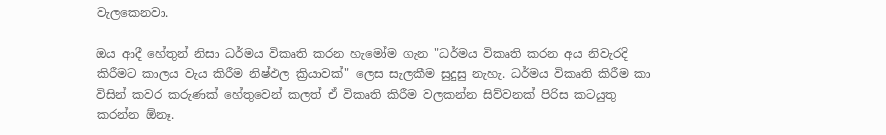වැලකෙනවා.

ඔය ආදී හේතුන් නිසා ධර්මය විකෘති කරන හැමෝම ගැන "ධර්මය විකෘති කරන අය නිවැරදි කිරීමට කාලය වැය කිරීම නිෂ්ඵල ක්‍රියාවක්" ලෙස සැලකීම සුදුසු නැහැ. ධර්මය විකෘති කිරීම කා විසින් කවර කරුණක් හේතුවෙන් කලත් ඒ විකෘති කිරීම වලකන්න සිව්වනක් පිරිස කටයුතු කරන්න ඕනෑ.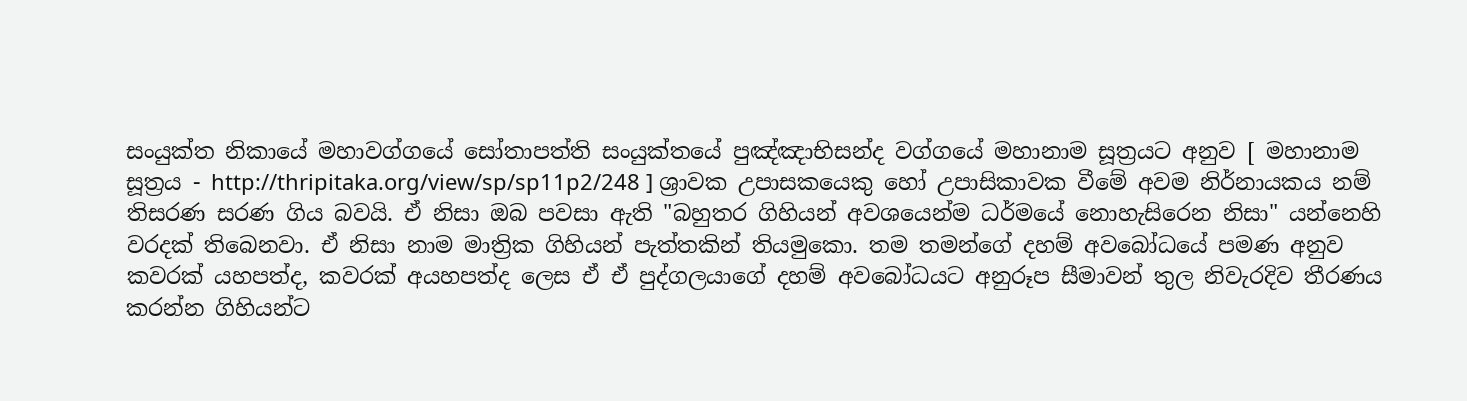සංයුක්ත නිකායේ මහාවග්ගයේ සෝතාපත්ති සංයුක්තයේ පුඤ්ඤාභිසන්ද වග්ගයේ මහානාම සූත්‍රයට අනුව [ මහානාම සූත්‍රය - http://thripitaka.org/view/sp/sp11p2/248 ] ශ්‍රාවක උපාසකයෙකු හෝ උපාසිකාවක වීමේ අවම නිර්නායකය නම් තිසරණ සරණ ගිය බවයි. ඒ නිසා ඔබ පවසා ඇති "බහුතර ගිහියන් අවශයෙන්ම ධර්මයේ නොහැසිරෙන නිසා" යන්නෙහි වරදක් තිබෙනවා. ඒ නිසා නාම මාත්‍රික ගිහියන් පැත්තකින් තියමුකො. තම තමන්ගේ දහම් අවබෝධයේ පමණ අනුව කවරක් යහපත්ද, කවරක් අයහපත්ද ලෙස ඒ ඒ පුද්ගලයාගේ දහම් අවබෝධයට අනුරූප සීමාවන් තුල නිවැරදිව තීරණය කරන්න ගිහියන්ට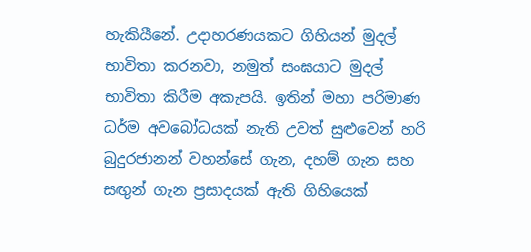හැකියීනේ. උදාහරණයකට ගිහියන් මුදල් භාවිතා කරනවා, නමුත් සංඝයාට මුදල් භාවිතා කිරීම අකැපයි. ඉතින් මහා පරිමාණ ධර්ම අවබෝධයක් නැති උවත් සුළුවෙන් හරි බුදුරජානන් වහන්සේ ගැන, දහම් ගැන සහ සඟුන් ගැන ප්‍රසාදයක් ඇති ගිහියෙක්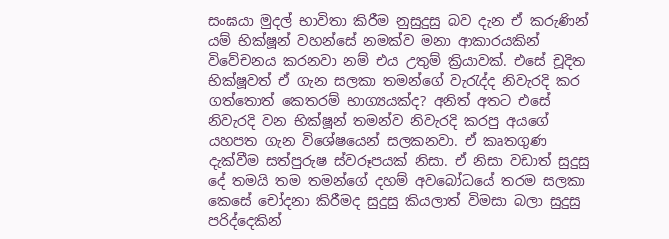සංඝයා මුදල් භාවිතා කිරීම නුසුදුසු බව දැන ඒ කරුණින් යම් භික්ෂූන් වහන්සේ නමක්ව මනා ආකාරයකින් විවේචනය කරනවා නම් එය උතුම් ක්‍රියාවක්. එසේ චූදිත භික්ෂූවත් ඒ ගැන සලකා තමන්ගේ වැරැද්ද නිවැරදි කර ගත්තොත් කෙතරම් භාග්‍යයක්ද? අනිත් අතට එසේ නිවැරදි වන භික්ෂූන් තමන්ව නිවැරදි කරපු අයගේ යහපත ගැන විශේෂයෙන් සලකනවා. ඒ කෘතගුණ දැක්වීම සත්පුරුෂ ස්වරූපයක් නිසා. ඒ නිසා වඩාත් සුදුසු දේ තමයි තම තමන්ගේ දහම් අවබෝධයේ තරම සලකා කෙසේ චෝදනා කිරීමද සුදුසු කියලාත් විමසා බලා සුදුසු පරිද්දෙකින්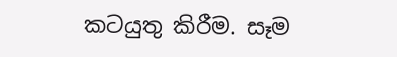කටයුතු කිරීම. සෑම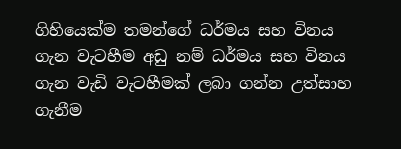ගිහියෙක්ම තමන්ගේ ධර්මය සහ විනය ගැන වැටහීම අඩු නම් ධර්මය සහ විනය ගැන වැඩි වැටහීමක් ලබා ගන්න උත්සාහ ගැනීම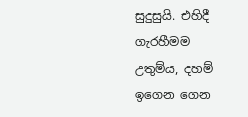සුදුසුයි. එහිදී ගැරහීමම උතුම්ය, දහම් ඉගෙන ගෙන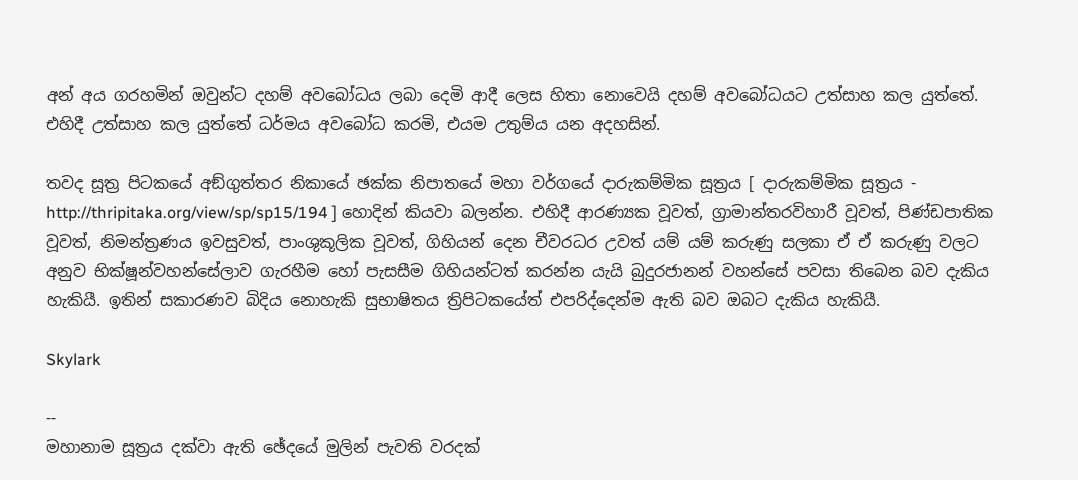අන් අය ගරහමින් ඔවුන්ට දහම් අවබෝධය ලබා දෙමි ආදී ලෙස හිතා නොවෙයි දහම් අවබෝධයට උත්සාහ කල යුත්තේ. එහිදී උත්සාහ කල යුත්තේ ධර්මය අවබෝධ කරමි, එයම උතුම්ය යන අදහසින්.

තවද සූත්‍ර පිටකයේ අඞ්‌ගුත්‌තර නිකායේ ඡක්ක නිපාතයේ මහා වර්ගයේ දාරුකම්‌මික සූත්‍රය [ දාරුකම්‌මික සූත්‍රය - http://thripitaka.org/view/sp/sp15/194 ] හොදින් කියවා බලන්න. එහිදී ආරණ්‍යක වූවත්, ග්‍රාමාන්තරවිහාරී වූවත්, පිණ්ඩපාතික වූවත්, නිමන්ත්‍රණය ඉවසුවත්, පාංශුකූලික වූවත්, ගිහියන් දෙන චීවරධර උවත් යම් යම් කරුණු සලකා ඒ ඒ කරුණු වලට අනුව භික්ෂූන්වහන්සේලාව ගැරහීම හෝ පැසසීම ගිහියන්ටත් කරන්න යැයි බුදුරජානන් වහන්සේ පවසා තිබෙන බව දැකිය හැකියී. ඉතින් සකාරණව බිදිය නොහැකි සුභාෂිතය ත්‍රිපිටකයේත් එපරිද්දෙන්ම ඇති බව ඔබට දැකිය හැකියී.

Skylark

--
මහානාම සූත්‍රය දක්වා ඇති ඡේදයේ මුලින් පැවති වරදක්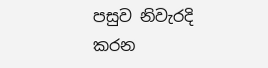පසුව නිවැරදි කරන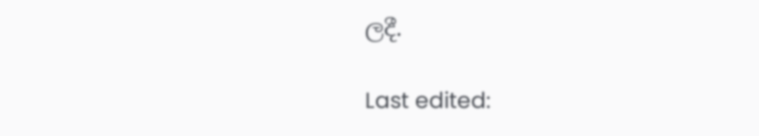ලදී.

Last edited: